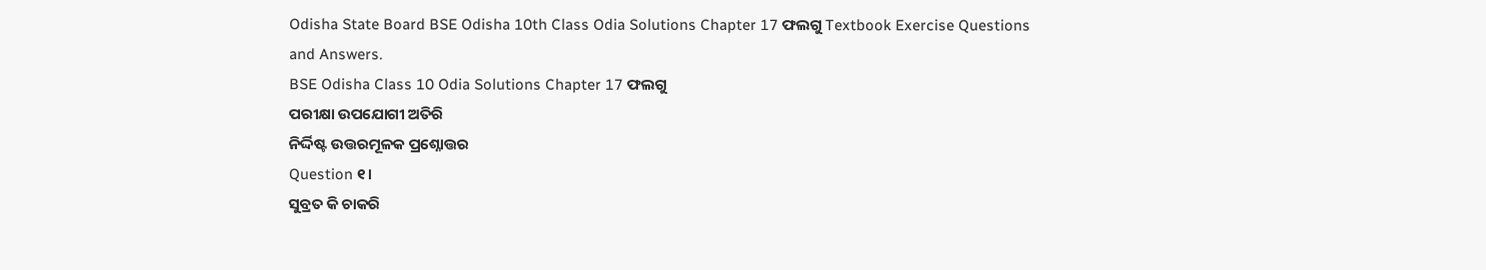Odisha State Board BSE Odisha 10th Class Odia Solutions Chapter 17 ଫଲଗୁ Textbook Exercise Questions and Answers.
BSE Odisha Class 10 Odia Solutions Chapter 17 ଫଲଗୁ
ପରୀକ୍ଷା ଉପଯୋଗୀ ଅତିରି
ନିର୍ଦ୍ଦିଷ୍ଟ ଉତ୍ତରମୂଳକ ପ୍ରଶ୍ନୋତ୍ତର
Question ୧।
ସୁବ୍ରତ କି ଚାକରି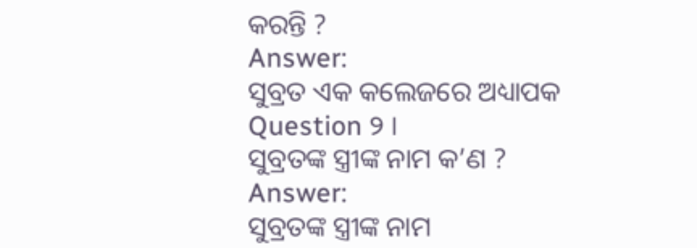କରନ୍ତି ?
Answer:
ସୁବ୍ରତ ଏକ କଲେଜରେ ଅଧ୍ୟାପକ
Question ୨ ।
ସୁବ୍ରତଙ୍କ ସ୍ତ୍ରୀଙ୍କ ନାମ କ’ଣ ?
Answer:
ସୁବ୍ରତଙ୍କ ସ୍ତ୍ରୀଙ୍କ ନାମ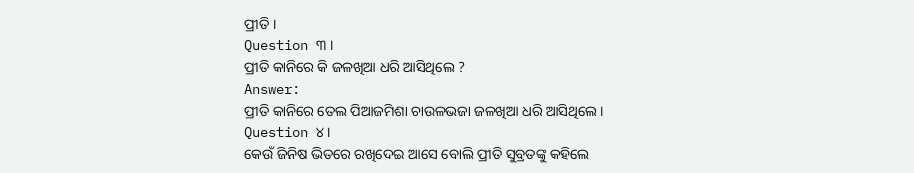ପ୍ରୀତି ।
Question ୩ ।
ପ୍ରୀତି କାନିରେ କି ଜଳଖିଆ ଧରି ଆସିଥିଲେ ?
Answer:
ପ୍ରୀତି କାନିରେ ତେଲ ପିଆଜମିଶା ଚାଉଳଭଜା ଜଳଖିଆ ଧରି ଆସିଥିଲେ ।
Question ୪।
କେଉଁ ଜିନିଷ ଭିତରେ ରଖିଦେଇ ଆସେ ବୋଲି ପ୍ରୀତି ସୁବ୍ରତଙ୍କୁ କହିଲେ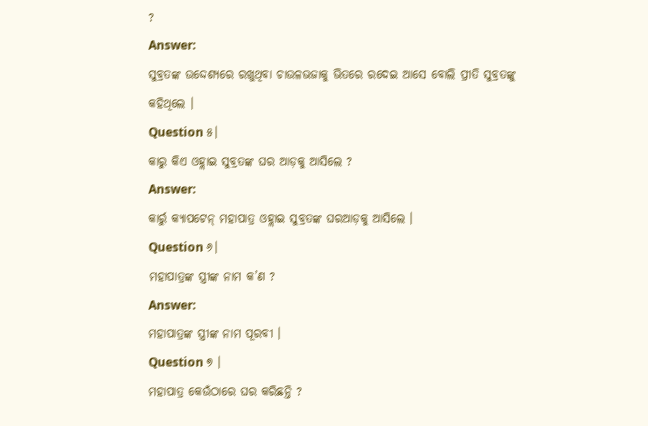?
Answer:
ସୁବ୍ରତଙ୍କ ଉଦ୍ଦେଶ୍ୟରେ ରଖୁଥିବା ଚାଉଳଭଜାକୁ ଭିତରେ ରଦେଇ ଆସେ ବୋଲି ପ୍ରୀତି ସୁବ୍ରତଙ୍କୁ କହିଥିଲେ ।
Question ୫।
କାରୁ କିଏ ଓହ୍ଲାଇ ସୁବ୍ରତଙ୍କ ଘର ଆଡ଼କୁ ଆସିଲେ ?
Answer:
କାର୍ରୁ କ୍ୟାପଟେନ୍ ମହାପାତ୍ର ଓହ୍ଲାଇ ସୁବ୍ରତଙ୍କ ଘରଆଡ଼କୁ ଆସିଲେ ।
Question ୬।
ମହାପାତ୍ରଙ୍କ ସ୍ତ୍ରୀଙ୍କ ନାମ କ’ଣ ?
Answer:
ମହାପାତ୍ରଙ୍କ ସ୍ତ୍ରୀଙ୍କ ନାମ ପୂରବୀ ।
Question ୭ ।
ମହାପାତ୍ର କେଉଁଠାରେ ଘର କରିଛନ୍ତି ?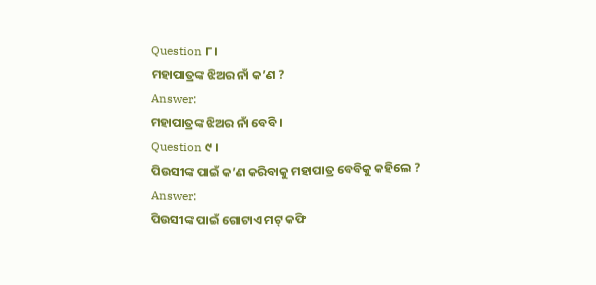Question ୮।
ମହାପାତ୍ରଙ୍କ ଝିଅର ନାଁ କ’ଣ ?
Answer:
ମହାପାତ୍ରଙ୍କ ଝିଅର ନାଁ ବେବି ।
Question ୯ ।
ପିଉସୀଙ୍କ ପାଇଁ କ’ଣ କରିବାକୁ ମହାପାତ୍ର ବେବିକୁ କହିଲେ ?
Answer:
ପିଉସୀଙ୍କ ପାଇଁ ଗୋଟାଏ ମଟ୍ କଫି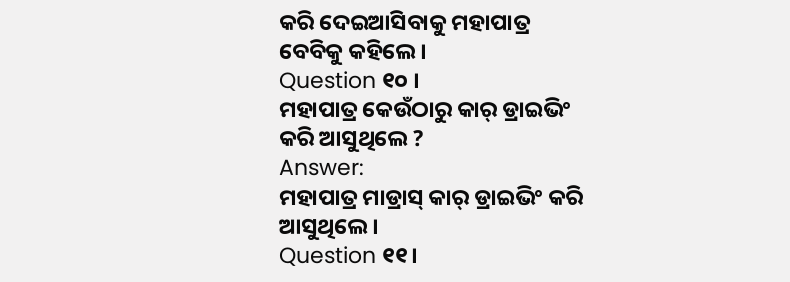କରି ଦେଇଆସିବାକୁ ମହାପାତ୍ର ବେବିକୁ କହିଲେ ।
Question ୧୦ ।
ମହାପାତ୍ର କେଉଁଠାରୁ କାର୍ ଡ୍ରାଇଭିଂ କରି ଆସୁଥିଲେ ?
Answer:
ମହାପାତ୍ର ମାଡ୍ରାସ୍ କାର୍ ଡ୍ରାଇଭିଂ କରି ଆସୁଥିଲେ ।
Question ୧୧।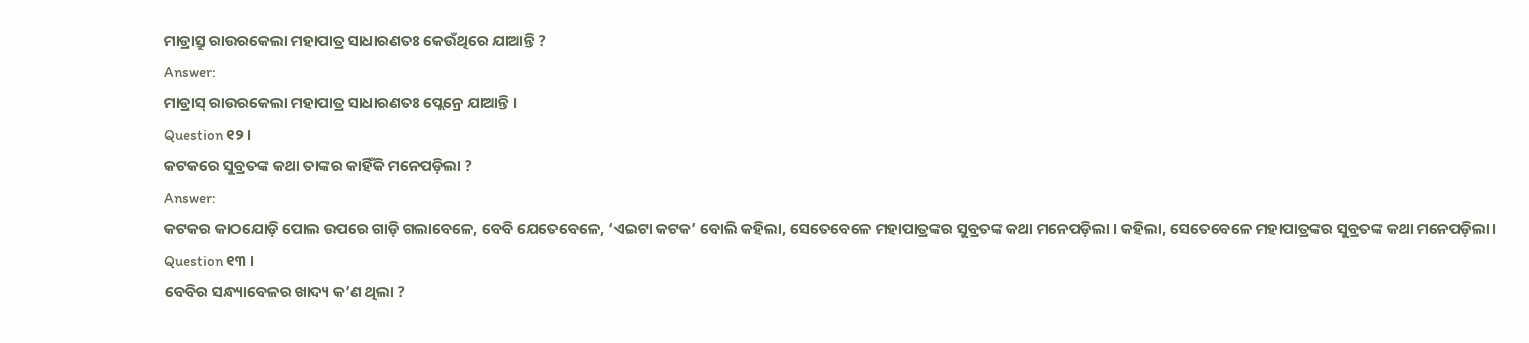ମାଡ୍ରାସ୍ରୁ ରାଉରକେଲା ମହାପାତ୍ର ସାଧାରଣତଃ କେଉଁଥିରେ ଯାଆନ୍ତି ?
Answer:
ମାଡ୍ରାସ୍ ରାଉରକେଲା ମହାପାତ୍ର ସାଧାରଣତଃ ପ୍ଲେନ୍ରେ ଯାଆନ୍ତି ।
Question ୧୨ ।
କଟକରେ ସୁବ୍ରତଙ୍କ କଥା ତାଙ୍କର କାହିଁକି ମନେପଡ଼ିଲା ?
Answer:
କଟକର କାଠଯୋଡ଼ି ପୋଲ ଉପରେ ଗାଡ଼ି ଗଲାବେଳେ, ବେବି ଯେତେବେଳେ, ‘ଏଇଟା କଟକ’ ବୋଲି କହିଲା, ସେତେବେଳେ ମହାପାତ୍ରଙ୍କର ସୁବ୍ରତଙ୍କ କଥା ମନେପଡ଼ିଲା । କହିଲା, ସେତେବେଳେ ମହାପାତ୍ରଙ୍କର ସୁବ୍ରତଙ୍କ କଥା ମନେପଡ଼ିଲା।
Question ୧୩ ।
ବେବିର ସନ୍ଧ୍ୟାବେଳର ଖାଦ୍ୟ କ’ଣ ଥିଲା ?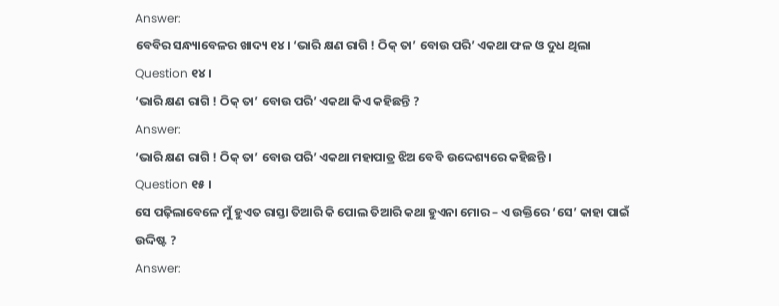Answer:
ବେବିର ସନ୍ଧ୍ୟାବେଳର ଖାଦ୍ୟ ୧୪। ‘ଭାରି କ୍ଷଣ ରାଗି ! ଠିକ୍ ତା’ ବୋଉ ପରି’ ଏକଥା ଫଳ ଓ ଦୁଧ ଥିଲା
Question ୧୪।
‘ଭାରି କ୍ଷଣ ରାଗି ! ଠିକ୍ ତା’ ବୋଉ ପରି’ ଏକଥା କିଏ କହିଛନ୍ତି ?
Answer:
‘ଭାରି କ୍ଷଣ ରାଗି ! ଠିକ୍ ତା’ ବୋଉ ପରି’ ଏକଥା ମହାପାତ୍ର ଝିଅ ବେବି ଉଦ୍ଦେଶ୍ୟରେ କହିଛନ୍ତି ।
Question ୧୫ ।
ସେ ପଢ଼ିଲାବେଳେ ମୁଁ ହୁଏତ ରାସ୍ତା ତିଆରି କି ପୋଲ ତିଆରି କଥା ହୁଏନା ମୋର – ଏ ଉକ୍ତିରେ ‘ସେ’ କାହା ପାଇଁ ଉଦ୍ଦିଷ୍ଟ ?
Answer: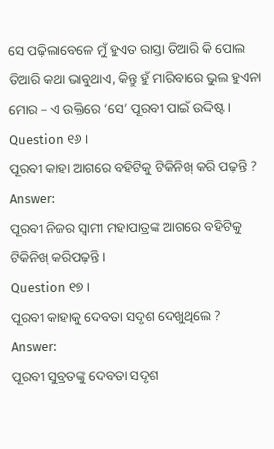ସେ ପଢ଼ିଲାବେଳେ ମୁଁ ହୁଏତ ରାସ୍ତା ତିଆରି କି ପୋଲ ତିଆରି କଥା ଭାବୁଥାଏ, କିନ୍ତୁ ହୁଁ ମାରିବାରେ ଭୁଲ ହୁଏନା ମୋର – ଏ ଉକ୍ତିରେ ‘ସେ’ ପୂରବୀ ପାଇଁ ଉଦ୍ଦିଷ୍ଟ ।
Question ୧୬ ।
ପୂରବୀ କାହା ଆଗରେ ବହିଟିକୁ ଟିକିନିଖ୍ କରି ପଢ଼ନ୍ତି ?
Answer:
ପୂରବୀ ନିଜର ସ୍ଵାମୀ ମହାପାତ୍ରଙ୍କ ଆଗରେ ବହିଟିକୁ ଟିକିନିଖ୍ କରିପଢ଼ନ୍ତି।
Question ୧୭ ।
ପୂରବୀ କାହାକୁ ଦେବତା ସଦୃଶ ଦେଖୁଥିଲେ ?
Answer:
ପୂରବୀ ସୁବ୍ରତଙ୍କୁ ଦେବତା ସଦୃଶ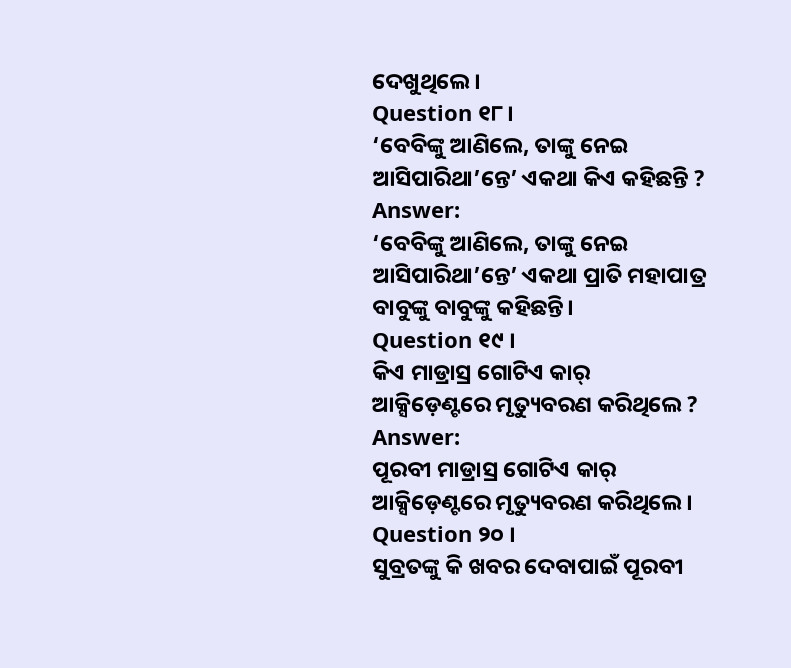ଦେଖୁଥିଲେ ।
Question ୧୮।
‘ବେବିଙ୍କୁ ଆଣିଲେ, ତାଙ୍କୁ ନେଇ ଆସିପାରିଥା’ନ୍ତେ’ ଏକଥା କିଏ କହିଛନ୍ତି ?
Answer:
‘ବେବିଙ୍କୁ ଆଣିଲେ, ତାଙ୍କୁ ନେଇ ଆସିପାରିଥା’ନ୍ତେ’ ଏକଥା ପ୍ରାତି ମହାପାତ୍ର ବାବୁଙ୍କୁ ବାବୁଙ୍କୁ କହିଛନ୍ତି।
Question ୧୯ ।
କିଏ ମାଡ୍ରାସ୍ର ଗୋଟିଏ କାର୍ ଆକ୍ସିଡ଼େଣ୍ଟରେ ମୃତ୍ୟୁବରଣ କରିଥିଲେ ?
Answer:
ପୂରବୀ ମାଡ୍ରାସ୍ର ଗୋଟିଏ କାର୍ ଆକ୍ସିଡ଼େଣ୍ଟରେ ମୃତ୍ୟୁବରଣ କରିଥିଲେ ।
Question ୨୦ ।
ସୁବ୍ରତଙ୍କୁ କି ଖବର ଦେବାପାଇଁ ପୂରବୀ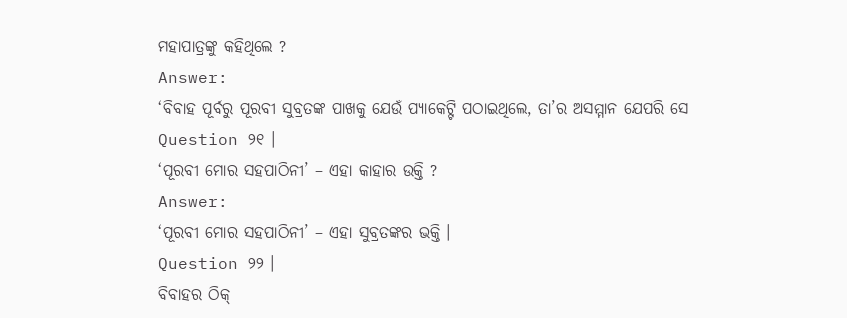ମହାପାତ୍ରଙ୍କୁ କହିଥିଲେ ?
Answer:
‘ବିବାହ ପୂର୍ବରୁ ପୂରବୀ ସୁବ୍ରତଙ୍କ ପାଖକୁ ଯେଉଁ ପ୍ୟାକେଟ୍ଟି ପଠାଇଥିଲେ, ତା’ର ଅସମ୍ମାନ ଯେପରି ସେ
Question ୨୧ ।
‘ପୂରବୀ ମୋର ସହପାଠିନୀ’ – ଏହା କାହାର ଉକ୍ତି ?
Answer:
‘ପୂରବୀ ମୋର ସହପାଠିନୀ’ – ଏହା ସୁବ୍ରତଙ୍କର ଭକ୍ତି ।
Question ୨୨ ।
ବିବାହର ଠିକ୍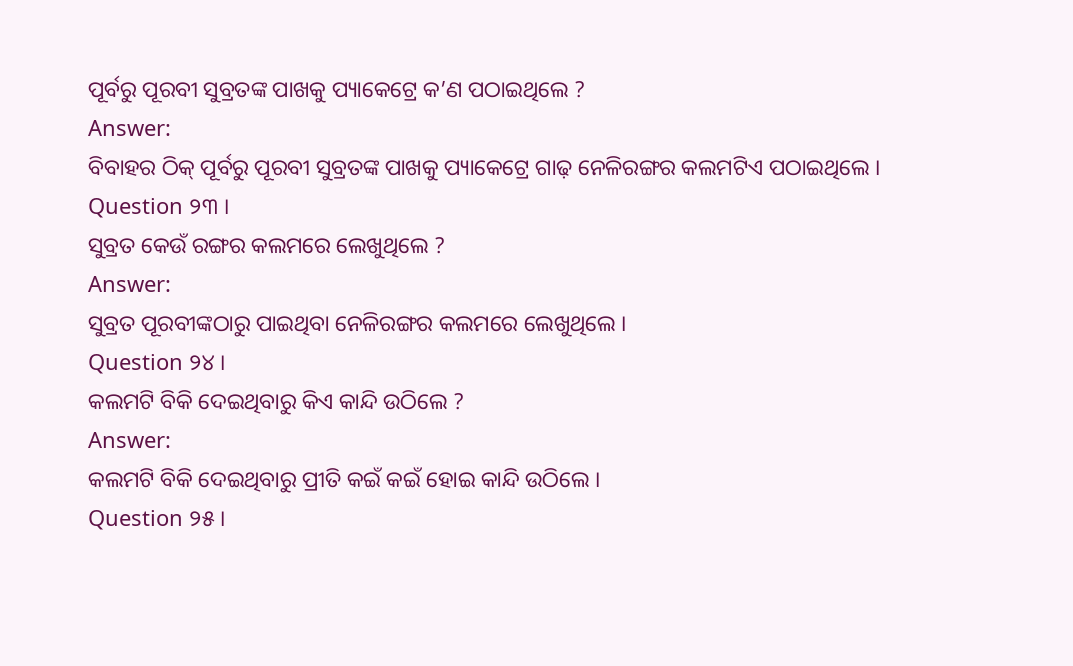ପୂର୍ବରୁ ପୂରବୀ ସୁବ୍ରତଙ୍କ ପାଖକୁ ପ୍ୟାକେଟ୍ରେ କ’ଣ ପଠାଇଥିଲେ ?
Answer:
ବିବାହର ଠିକ୍ ପୂର୍ବରୁ ପୂରବୀ ସୁବ୍ରତଙ୍କ ପାଖକୁ ପ୍ୟାକେଟ୍ରେ ଗାଢ଼ ନେଳିରଙ୍ଗର କଲମଟିଏ ପଠାଇଥିଲେ ।
Question ୨୩ ।
ସୁବ୍ରତ କେଉଁ ରଙ୍ଗର କଲମରେ ଲେଖୁଥିଲେ ?
Answer:
ସୁବ୍ରତ ପୂରବୀଙ୍କଠାରୁ ପାଇଥିବା ନେଳିରଙ୍ଗର କଲମରେ ଲେଖୁଥିଲେ ।
Question ୨୪ ।
କଲମଟି ବିକି ଦେଇଥିବାରୁ କିଏ କାନ୍ଦି ଉଠିଲେ ?
Answer:
କଲମଟି ବିକି ଦେଇଥିବାରୁ ପ୍ରୀତି କଇଁ କଇଁ ହୋଇ କାନ୍ଦି ଉଠିଲେ ।
Question ୨୫ ।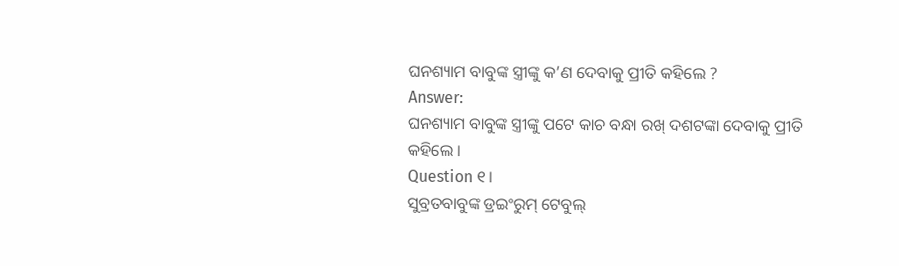ଘନଶ୍ୟାମ ବାବୁଙ୍କ ସ୍ତ୍ରୀଙ୍କୁ କ’ଣ ଦେବାକୁ ପ୍ରୀତି କହିଲେ ?
Answer:
ଘନଶ୍ୟାମ ବାବୁଙ୍କ ସ୍ତ୍ରୀଙ୍କୁ ପଟେ କାଚ ବନ୍ଧା ରଖ୍ ଦଶଟଙ୍କା ଦେବାକୁ ପ୍ରୀତି କହିଲେ ।
Question ୧।
ସୁବ୍ରତବାବୁଙ୍କ ଡ୍ରଇଂରୁମ୍ ଟେବୁଲ୍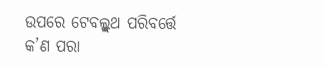ଉପରେ ଟେବଲ୍କ୍ଲଥ ପରିବର୍ତ୍ତେ କ’ଣ ପରା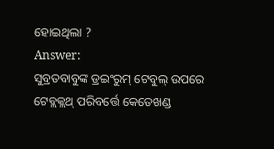ହୋଇଥିଲା ?
Answer:
ସୁବ୍ରତବାବୁଙ୍କ ଡ୍ରଇଂରୁମ୍ ଟେବୁଲ୍ ଉପରେ ଟେବ୍ଲକ୍ଲଥ୍ ପରିବର୍ତ୍ତେ କେତେଖଣ୍ଡ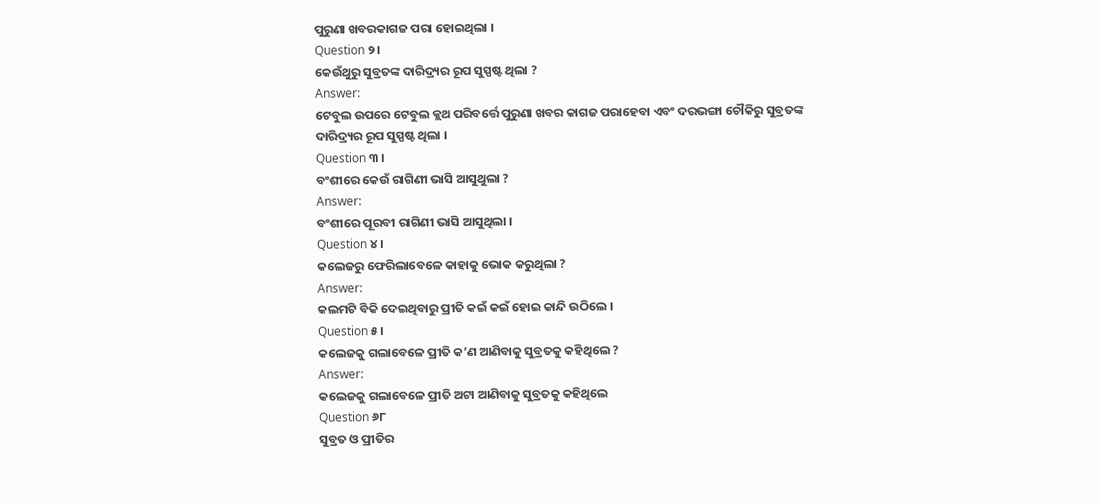ପୁରୁଣା ଖବରକାଗଜ ପରା ହୋଇଥିଲା ।
Question ୨।
କେଉଁଥୁରୁ ସୁବ୍ରତଙ୍କ ଦାରିଦ୍ର୍ୟର ରୂପ ସୁସ୍ପଷ୍ଟ ଥିଲା ?
Answer:
ଟେବୁଲ ଉପରେ ଟେବୁଲ କ୍ଲଥ ପରିବର୍ତ୍ତେ ପୁରୁଣା ଖବର କାଗଜ ପରାହେବା ଏବଂ ଦରଭଙ୍ଗା ଚୌକିରୁ ସୁବ୍ରତଙ୍କ ଦାରିଦ୍ର୍ୟର ରୂପ ସୁସ୍ପଷ୍ଟ ଥିଲା ।
Question ୩ ।
ବଂଶୀରେ କେଉଁ ରାଗିଣୀ ଭାସି ଆସୁଥୁଲା ?
Answer:
ବଂଶୀରେ ପୂରବୀ ରାଗିଣୀ ଭାସି ଆସୁଥିଲା ।
Question ୪।
କଲେଜରୁ ଫେରିଲାବେଳେ କାହାକୁ ଭୋକ କରୁଥିଲା ?
Answer:
କଲମଟି ବିକି ଦେଇଥିବାରୁ ପ୍ରୀତି କଇଁ କଇଁ ହୋଇ କାନ୍ଦି ଉଠିଲେ ।
Question ୫।
କଲେଜକୁ ଗଲାବେଳେ ପ୍ରୀତି କ’ଣ ଆଣିବାକୁ ସୁବ୍ରତକୁ କହିଥିଲେ ?
Answer:
କଲେଜକୁ ଗଲାବେଳେ ପ୍ରୀତି ଅଟା ଆଣିବାକୁ ସୁବ୍ରତକୁ କହିଥିଲେ
Question ୬୮
ସୁବ୍ରତ ଓ ପ୍ରୀତିର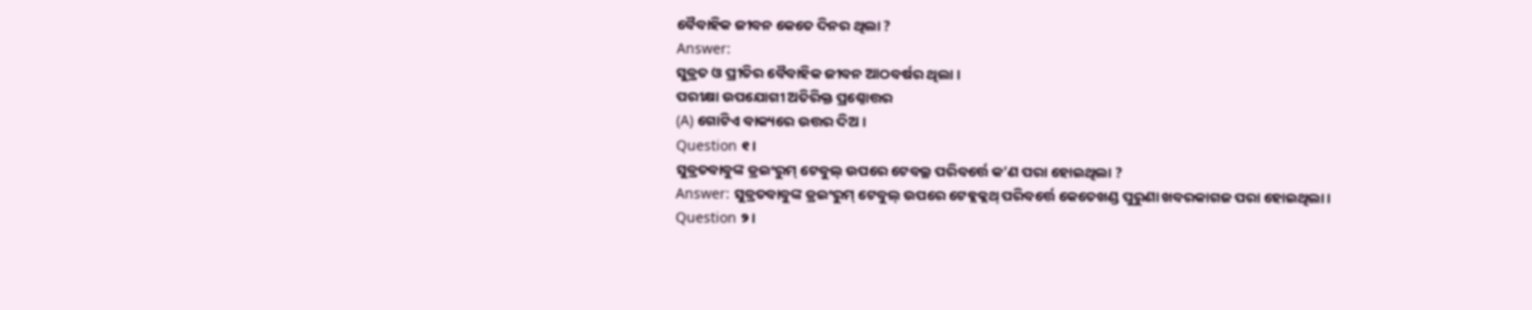ବୈବାହିକ ଜୀବନ କେତେ ଦିନର ଥିଲା ?
Answer:
ସୁବ୍ରତ ଓ ପ୍ରୀତିର ବୈବାହିକ ଜୀବନ ଆଠବର୍ଷର ଥିଲା ।
ପରୀକ୍ଷା ଉପଯୋଗୀ ଅତିରିକ୍ତ ପ୍ରଶ୍ନୋତ୍ତର
(A) ଗୋଟିଏ ବାକ୍ୟରେ ଉତ୍ତର ଦିଅ ।
Question ୧।
ସୁବ୍ରତବାବୁଙ୍କ ଡ୍ରଇଂରୁମ୍ ଟେବୁଲ୍ ଉପରେ ଟେବଲ୍ଥ ପରିବର୍ତ୍ତେ କ’ଣ ପରା ହୋଇଥିଲା ?
Answer: ସୁବ୍ରତବାବୁଙ୍କ ଡ୍ରଇଂରୁମ୍ ଟେବୁଲ୍ ଉପରେ ଟେବ୍ଲକ୍ଲଥ୍ ପରିବର୍ତ୍ତେ କେତେଖଣ୍ଡ ପୁରୁଣା ଖବରକାଗଜ ପରା ହୋଇଥିଲା।
Question ୨।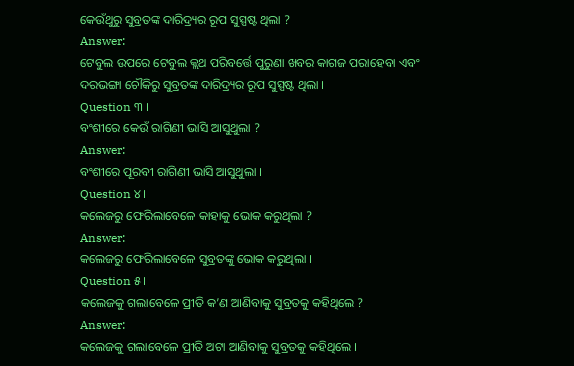କେଉଁଥୁରୁ ସୁବ୍ରତଙ୍କ ଦାରିଦ୍ର୍ୟର ରୂପ ସୁସ୍ପଷ୍ଟ ଥିଲା ?
Answer:
ଟେବୁଲ ଉପରେ ଟେବୁଲ କ୍ଲଥ ପରିବର୍ତ୍ତେ ପୁରୁଣା ଖବର କାଗଜ ପରାହେବା ଏବଂ ଦରଭଙ୍ଗା ଚୌକିରୁ ସୁବ୍ରତଙ୍କ ଦାରିଦ୍ର୍ୟର ରୂପ ସୁସ୍ପଷ୍ଟ ଥିଲା ।
Question ୩ ।
ବଂଶୀରେ କେଉଁ ରାଗିଣୀ ଭାସି ଆସୁଥୁଲା ?
Answer:
ବଂଶୀରେ ପୂରବୀ ରାଗିଣୀ ଭାସି ଆସୁଥୁଲା ।
Question ୪।
କଲେଜରୁ ଫେରିଲାବେଳେ କାହାକୁ ଭୋକ କରୁଥିଲା ?
Answer:
କଲେଜରୁ ଫେରିଲାବେଳେ ସୁବ୍ରତଙ୍କୁ ଭୋକ କରୁଥିଲା ।
Question ୫।
କଲେଜକୁ ଗଲାବେଳେ ପ୍ରୀତି କ’ଣ ଆଣିବାକୁ ସୁବ୍ରତକୁ କହିଥିଲେ ?
Answer:
କଲେଜକୁ ଗଲାବେଳେ ପ୍ରୀତି ଅଟା ଆଣିବାକୁ ସୁବ୍ରତକୁ କହିଥିଲେ ।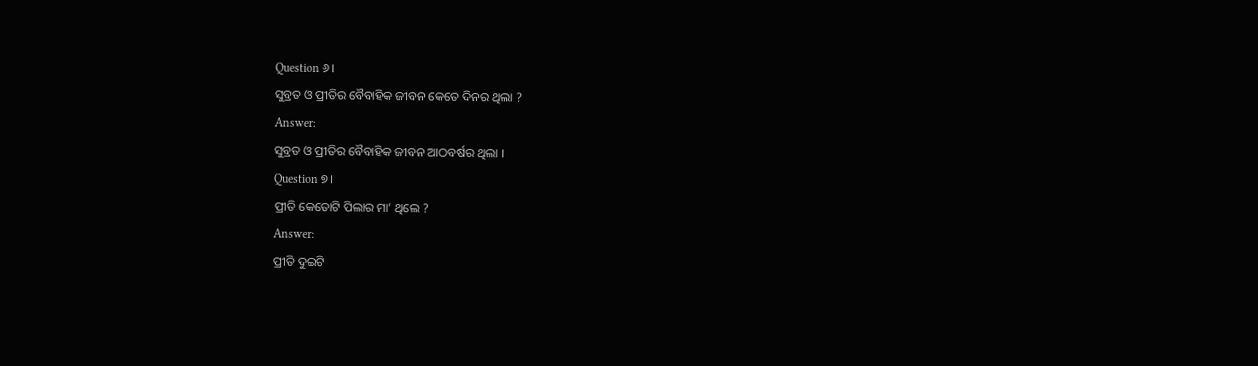Question ୬।
ସୁବ୍ରତ ଓ ପ୍ରୀତିର ବୈବାହିକ ଜୀବନ କେତେ ଦିନର ଥିଲା ?
Answer:
ସୁବ୍ରତ ଓ ପ୍ରୀତିର ବୈବାହିକ ଜୀବନ ଆଠବର୍ଷର ଥିଲା ।
Question ୭।
ପ୍ରୀତି କେତୋଟି ପିଲାର ମା’ ଥିଲେ ?
Answer:
ପ୍ରୀତି ଦୁଇଟି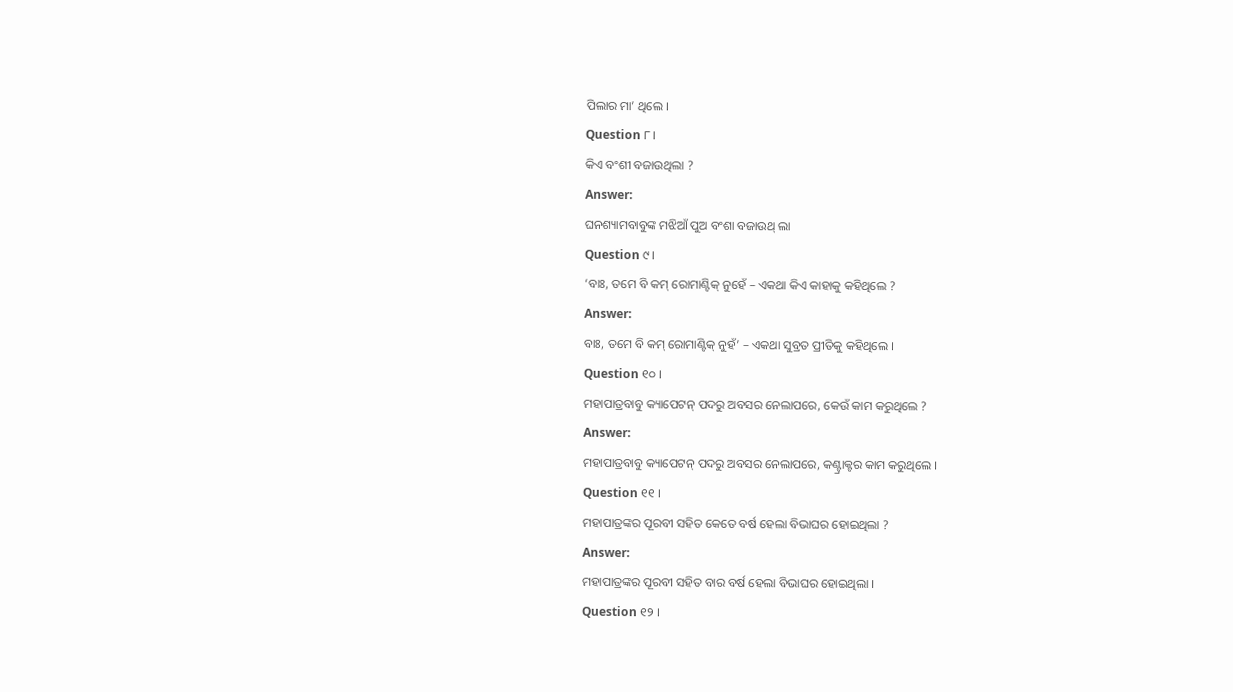ପିଲାର ମା’ ଥିଲେ ।
Question ୮।
କିଏ ବଂଶୀ ବଜାଉଥିଲା ?
Answer:
ଘନଶ୍ୟାମବାବୁଙ୍କ ମଝିଆଁ ପୁଅ ବଂଶା ବଜାଉଥ୍ ଲା
Question ୯।
‘ବାଃ, ତମେ ବି କମ୍ ରୋମାଣ୍ଟିକ୍ ନୁହେଁ – ଏକଥା କିଏ କାହାକୁ କହିଥିଲେ ?
Answer:
ବାଃ, ତମେ ବି କମ୍ ରୋମାଣ୍ଟିକ୍ ନୁହଁ’ – ଏକଥା ସୁବ୍ରତ ପ୍ରୀତିକୁ କହିଥିଲେ ।
Question ୧୦ ।
ମହାପାତ୍ରବାବୁ କ୍ୟାପେଟନ୍ ପଦରୁ ଅବସର ନେଲାପରେ, କେଉଁ କାମ କରୁଥିଲେ ?
Answer:
ମହାପାତ୍ରବାବୁ କ୍ୟାପେଟନ୍ ପଦରୁ ଅବସର ନେଲାପରେ, କଣ୍ଟ୍ରାକ୍ଟର କାମ କରୁଥିଲେ ।
Question ୧୧ ।
ମହାପାତ୍ରଙ୍କର ପୂରବୀ ସହିତ କେତେ ବର୍ଷ ହେଲା ବିଭାଘର ହୋଇଥିଲା ?
Answer:
ମହାପାତ୍ରଙ୍କର ପୂରବୀ ସହିତ ବାର ବର୍ଷ ହେଲା ବିଭାଘର ହୋଇଥିଲା ।
Question ୧୨ ।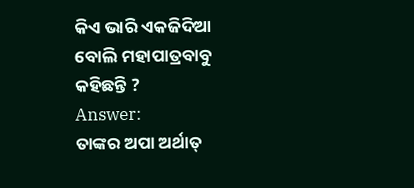କିଏ ଭାରି ଏକଜିଦିଆ ବୋଲି ମହାପାତ୍ରବାବୁ କହିଛନ୍ତି ?
Answer:
ତାଙ୍କର ଅପା ଅର୍ଥାତ୍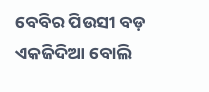ବେବିର ପିଉସୀ ବଡ଼ ଏକଜିଦିଆ ବୋଲି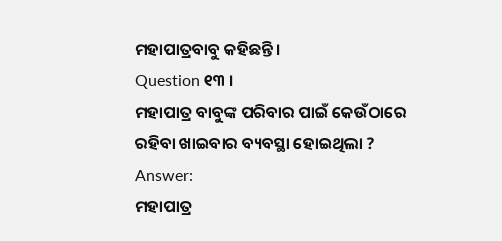ମହାପାତ୍ରବାବୁ କହିଛନ୍ତି ।
Question ୧୩ ।
ମହାପାତ୍ର ବାବୁଙ୍କ ପରିବାର ପାଇଁ କେଉଁଠାରେ ରହିବା ଖାଇବାର ବ୍ୟବସ୍ଥା ହୋଇଥିଲା ?
Answer:
ମହାପାତ୍ର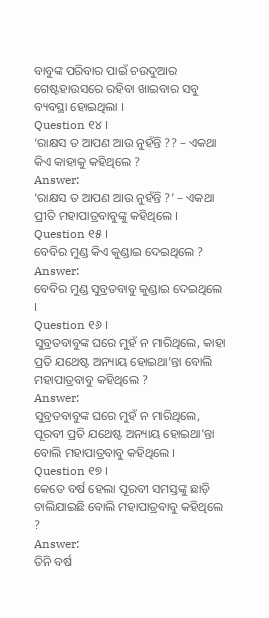ବାବୁଙ୍କ ପରିବାର ପାଇଁ ଚଉଦୁଆର ଗେଷ୍ଟହାଉସରେ ରହିବା ଖାଇବାର ସବୁ ବ୍ୟବସ୍ଥା ହୋଇଥିଲା ।
Question ୧୪ ।
‘ରାକ୍ଷସ ତ ଆପଣ ଆଉ ନୁହଁନ୍ତି ?? – ଏକଥା କିଏ କାହାକୁ କହିଥିଲେ ?
Answer:
‘ରାକ୍ଷସ ତ ଆପଣ ଆଉ ନୁହଁନ୍ତି ?’ – ଏକଥା ପ୍ରୀତି ମହାପାତ୍ରବାବୁଙ୍କୁ କହିଥିଲେ ।
Question ୧୫ ।
ବେବିର ମୁଣ୍ଡ କିଏ କୁଣ୍ଡାଇ ଦେଇଥିଲେ ?
Answer:
ବେବିର ମୁଣ୍ଡ ସୁବ୍ରତବାବୁ କୁଣ୍ଡାଇ ଦେଇଥିଲେ ।
Question ୧୬ ।
ସୁବ୍ରତବାବୁଙ୍କ ଘରେ ମୁହଁ ନ ମାରିଥିଲେ, କାହା ପ୍ରତି ଯଥେଷ୍ଟ ଅନ୍ୟାୟ ହୋଇଥା’ନ୍ତା ବୋଲି ମହାପାତ୍ରବାବୁ କହିଥିଲେ ?
Answer:
ସୁବ୍ରତବାବୁଙ୍କ ଘରେ ମୁହଁ ନ ମାରିଥିଲେ, ପୂରବୀ ପ୍ରତି ଯଥେଷ୍ଟ ଅନ୍ୟାୟ ହୋଇଥା’ନ୍ତା ବୋଲି ମହାପାତ୍ରବାବୁ କହିଥିଲେ ।
Question ୧୭ ।
କେତେ ବର୍ଷ ହେଲା ପୂରବୀ ସମସ୍ତଙ୍କୁ ଛାଡ଼ି ଚାଲିଯାଇଛି ବୋଲି ମହାପାତ୍ରବାବୁ କହିଥିଲେ ?
Answer:
ତିନି ବର୍ଷ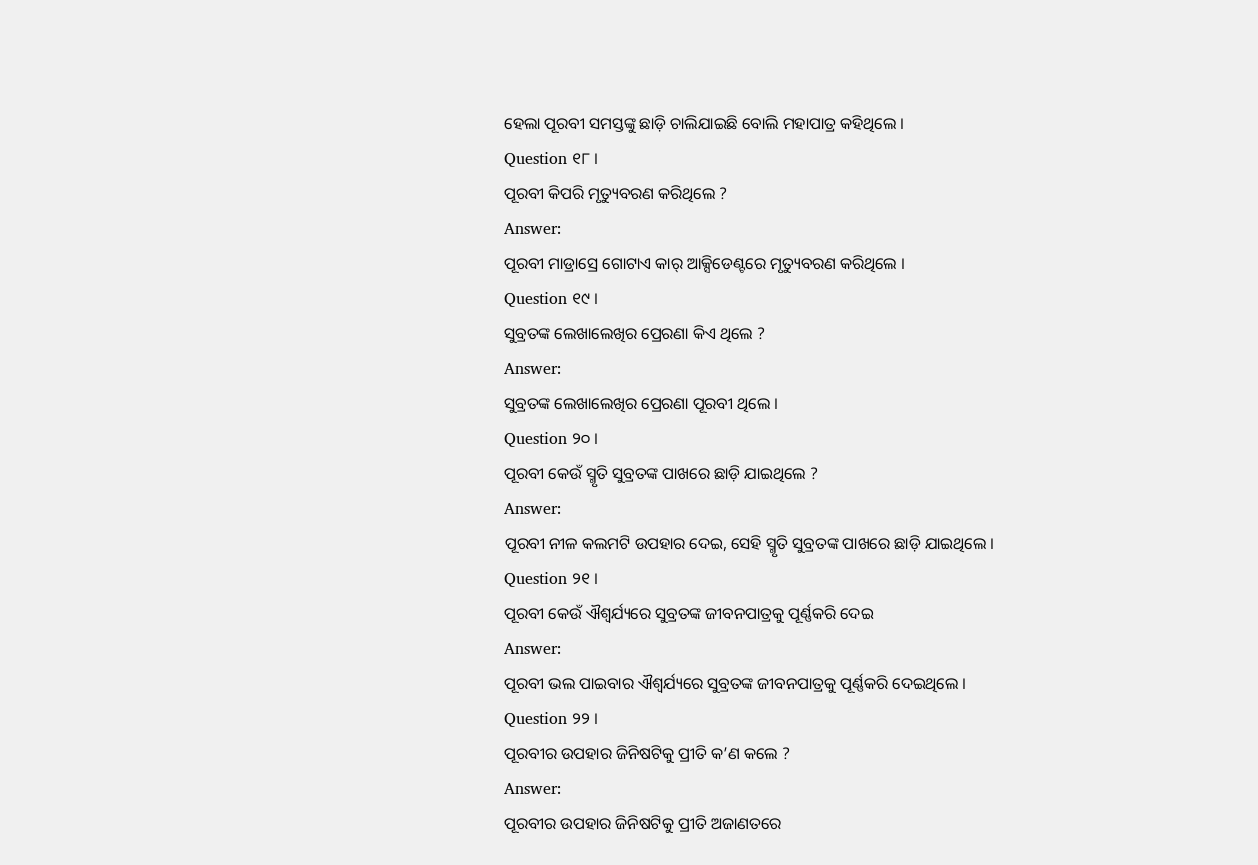ହେଲା ପୂରବୀ ସମସ୍ତଙ୍କୁ ଛାଡ଼ି ଚାଲିଯାଇଛି ବୋଲି ମହାପାତ୍ର କହିଥିଲେ ।
Question ୧୮ ।
ପୂରବୀ କିପରି ମୃତ୍ୟୁବରଣ କରିଥିଲେ ?
Answer:
ପୂରବୀ ମାଡ୍ରାସ୍ରେ ଗୋଟାଏ କାର୍ ଆକ୍ସିଡେଣ୍ଟରେ ମୃତ୍ୟୁବରଣ କରିଥିଲେ ।
Question ୧୯ ।
ସୁବ୍ରତଙ୍କ ଲେଖାଲେଖିର ପ୍ରେରଣା କିଏ ଥିଲେ ?
Answer:
ସୁବ୍ରତଙ୍କ ଲେଖାଲେଖିର ପ୍ରେରଣା ପୂରବୀ ଥିଲେ ।
Question ୨୦ ।
ପୂରବୀ କେଉଁ ସ୍ମୃତି ସୁବ୍ରତଙ୍କ ପାଖରେ ଛାଡ଼ି ଯାଇଥିଲେ ?
Answer:
ପୂରବୀ ନୀଳ କଲମଟି ଉପହାର ଦେଇ, ସେହି ସ୍ମୃତି ସୁବ୍ରତଙ୍କ ପାଖରେ ଛାଡ଼ି ଯାଇଥିଲେ ।
Question ୨୧ ।
ପୂରବୀ କେଉଁ ଐଶ୍ଵର୍ଯ୍ୟରେ ସୁବ୍ରତଙ୍କ ଜୀବନପାତ୍ରକୁ ପୂର୍ଣ୍ଣକରି ଦେଇ
Answer:
ପୂରବୀ ଭଲ ପାଇବାର ଐଶ୍ବର୍ଯ୍ୟରେ ସୁବ୍ରତଙ୍କ ଜୀବନପାତ୍ରକୁ ପୂର୍ଣ୍ଣକରି ଦେଇଥିଲେ ।
Question ୨୨ ।
ପୂରବୀର ଉପହାର ଜିନିଷଟିକୁ ପ୍ରୀତି କ’ଣ କଲେ ?
Answer:
ପୂରବୀର ଉପହାର ଜିନିଷଟିକୁ ପ୍ରୀତି ଅଜାଣତରେ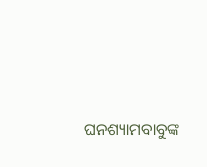ଘନଶ୍ୟାମବାବୁଙ୍କ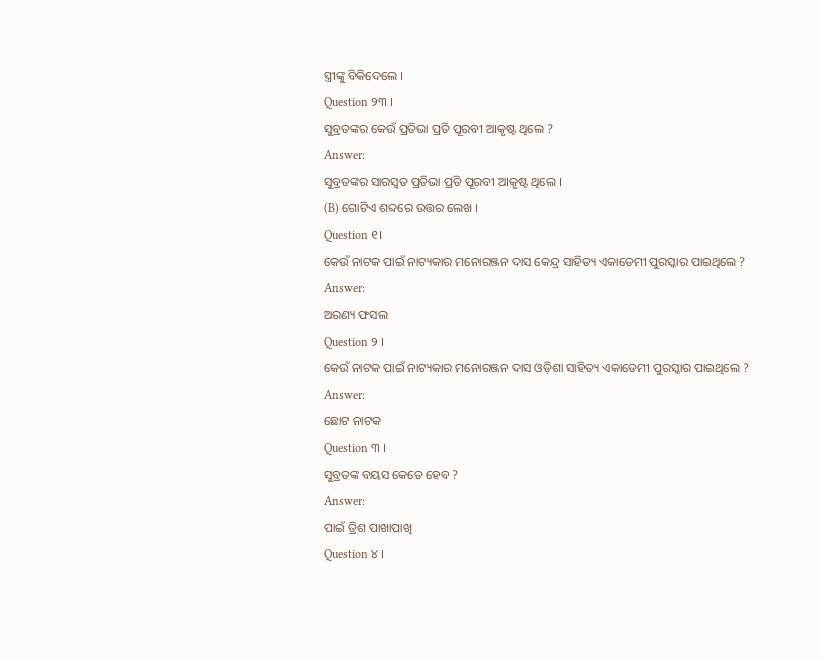ସ୍ତ୍ରୀଙ୍କୁ ବିକିଦେଲେ ।
Question ୨୩ ।
ସୁବ୍ରତଙ୍କର କେଉଁ ପ୍ରତିଭା ପ୍ରତି ପୂରବୀ ଆକୃଷ୍ଟ ଥିଲେ ?
Answer:
ସୁବ୍ରତଙ୍କର ସାରସ୍ଵତ ପ୍ରତିଭା ପ୍ରତି ପୂରବୀ ଆକୃଷ୍ଟ ଥିଲେ ।
(B) ଗୋଟିଏ ଶବ୍ଦରେ ଉତ୍ତର ଲେଖ ।
Question ୧।
କେଉଁ ନାଟକ ପାଇଁ ନାଟ୍ୟକାର ମନୋରଞ୍ଜନ ଦାସ କେନ୍ଦ୍ର ସାହିତ୍ୟ ଏକାଡେମୀ ପୁରସ୍କାର ପାଇଥିଲେ ?
Answer:
ଅରଣ୍ୟ ଫସଲ
Question ୨ ।
କେଉଁ ନାଟକ ପାଇଁ ନାଟ୍ୟକାର ମନୋରଞ୍ଜନ ଦାସ ଓଡ଼ିଶା ସାହିତ୍ୟ ଏକାଡେମୀ ପୁରସ୍କାର ପାଇଥିଲେ ?
Answer:
ଛୋଟ ନାଟକ
Question ୩ ।
ସୁବ୍ରତଙ୍କ ବୟସ କେତେ ହେବ ?
Answer:
ପାଇଁ ତ୍ରିଶ ପାଖାପାଖି
Question ୪ ।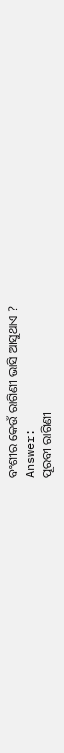ବଂଶୀର କେଉଁ ରାଗିଣୀ ଭାସି ଆସୁଥାଏ ?
Answer:
ପୂରବୀ ରାଗିଣୀ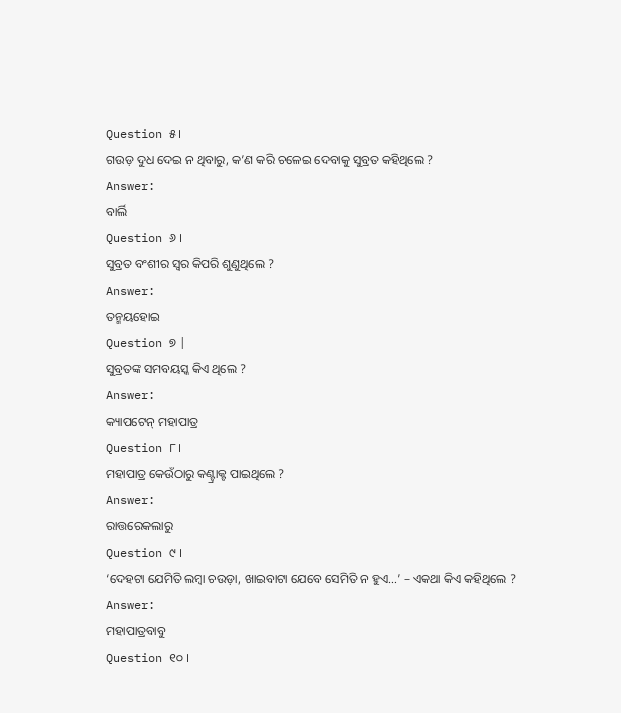Question ୫।
ଗଉଡ଼ ଦୁଧ ଦେଇ ନ ଥିବାରୁ, କ’ଣ କରି ଚଳେଇ ଦେବାକୁ ସୁବ୍ରତ କହିଥିଲେ ?
Answer:
ବାର୍ଲି
Question ୬ ।
ସୁବ୍ରତ ବଂଶୀର ସ୍ଵର କିପରି ଶୁଣୁଥିଲେ ?
Answer:
ତନ୍ମୟହୋଇ
Question ୭ |
ସୁବ୍ରତଙ୍କ ସମବୟସ୍କ କିଏ ଥିଲେ ?
Answer:
କ୍ୟାପଟେନ୍ ମହାପାତ୍ର
Question ୮।
ମହାପାତ୍ର କେଉଁଠାରୁ କଣ୍ଟ୍ରାକ୍ଟ ପାଇଥିଲେ ?
Answer:
ରାତ୍ତରେକଲାରୁ
Question ୯ ।
‘ଦେହଟା ଯେମିତି ଲମ୍ବା ଚଉଡ଼ା, ଖାଇବାଟା ଯେବେ ସେମିତି ନ ହୁଏ…’ – ଏକଥା କିଏ କହିଥିଲେ ?
Answer:
ମହାପାତ୍ରବାବୁ
Question ୧୦ ।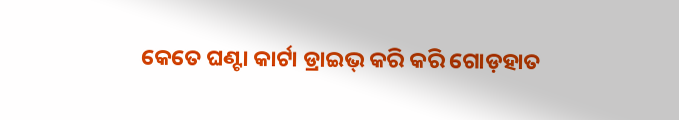କେତେ ଘଣ୍ଟା କାର୍ଟା ଡ୍ରାଇଭ୍ କରି କରି ଗୋଡ଼ହାତ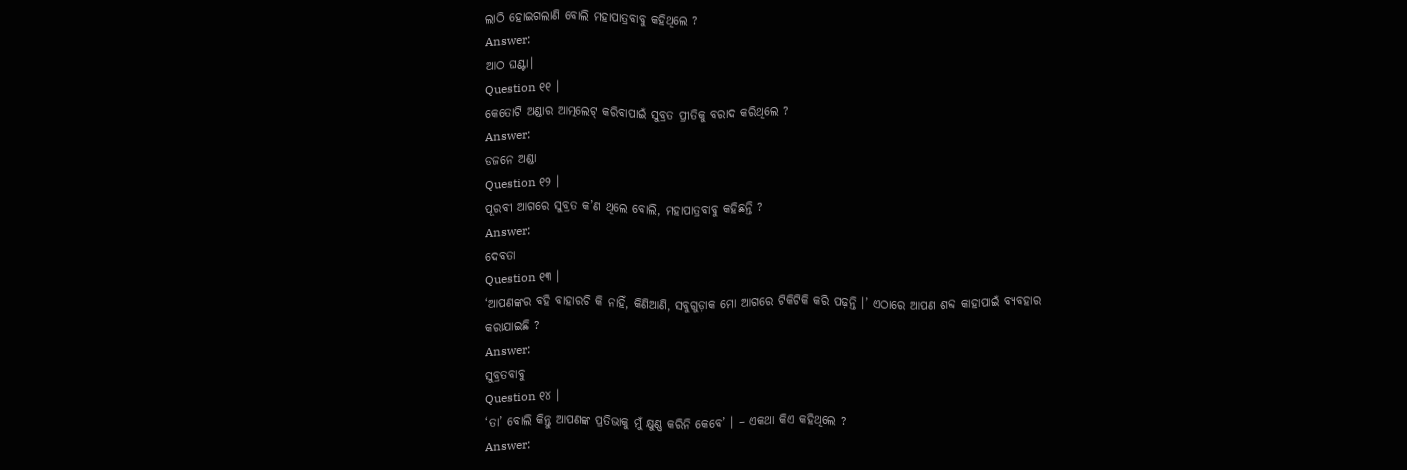ଲାଠି ହୋଇଗଲାଣି ବୋଲି ମହାପାତ୍ରବାବୁ କହିଥିଲେ ?
Answer:
ଆଠ ଘଣ୍ଟା।
Question ୧୧ ।
କେତୋଟି ଅଣ୍ଡାର ଆତ୍ମଲେଟ୍ କରିବାପାଇଁ ସୁବ୍ରତ ପ୍ରୀତିକୁ ବରାଦ କରିଥିଲେ ?
Answer:
ଡଜନେ ଅଣ୍ଡା
Question ୧୨ ।
ପୂରବୀ ଆଗରେ ସୁବ୍ରତ କ’ଣ ଥିଲେ ବୋଲି, ମହାପାତ୍ରବାବୁ କହିଛନ୍ତି ?
Answer:
ଦେବତା
Question ୧୩ ।
‘ଆପଣଙ୍କର ବହି ବାହାରଚି କି ନାହିଁ, କିଣିଆଣି, ସବୁଗୁଡ଼ାକ ମୋ ଆଗରେ ଟିକିଟିକି କରି ପଢ଼ନ୍ତି ।’ ଏଠାରେ ଆପଣ ଶବ୍ଦ କାହାପାଇଁ ବ୍ୟବହାର କରାଯାଇଛି ?
Answer:
ସୁବ୍ରତବାବୁ
Question ୧୪ ।
‘ତା’ ବୋଲି କିନ୍ତୁ ଆପଣଙ୍କ ପ୍ରତିଭାକୁ ମୁଁ କ୍ଷୁଣ୍ଣ କରିନି କେବେ’ । – ଏକଥା କିଏ କହିଥିଲେ ?
Answer: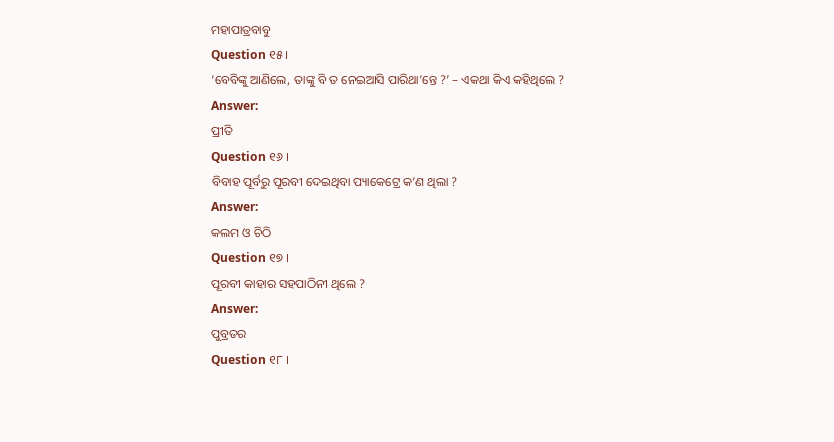ମହାପାତ୍ରବାବୁ
Question ୧୫।
‘ବେବିଙ୍କୁ ଆଣିଲେ, ତାଙ୍କୁ ବି ତ ନେଇଆସି ପାରିଥା’ନ୍ତେ ?’ – ଏକଥା କିଏ କହିଥିଲେ ?
Answer:
ପ୍ରୀତି
Question ୧୬ ।
ବିବାହ ପୂର୍ବରୁ ପୂରବୀ ଦେଇଥିବା ପ୍ୟାକେଟ୍ରେ କ’ଣ ଥିଲା ?
Answer:
କଲମ ଓ ଚିଠି
Question ୧୭ ।
ପୂରବୀ କାହାର ସହପାଠିନୀ ଥିଲେ ?
Answer:
ପୁବ୍ରତର
Question ୧୮ ।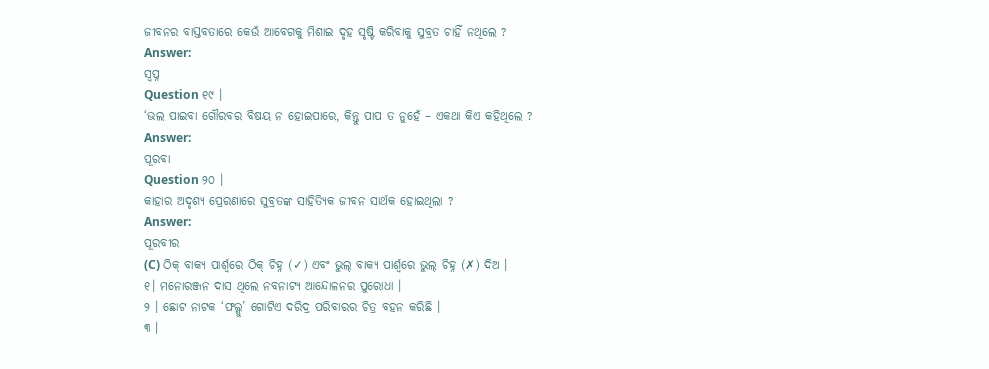ଜୀବନର ବାସ୍ତବତାରେ କେଉଁ ଆବେଗକୁ ମିଶାଇ ଦୃହ ସୃଷ୍ଟି କରିବାକୁ ସୁବ୍ରତ ଚାହିଁ ନଥିଲେ ?
Answer:
ସ୍ବପ୍ନ
Question ୧୯ ।
‘ଭଲ ପାଇବା ଗୌରବର ବିଷୟ ନ ହୋଇପାରେ, କିନ୍ତୁ ପାପ ତ ନୁହେଁ – ଏକଥା କିଏ କହିଥିଲେ ?
Answer:
ପୂରବା
Question ୨୦ ।
କାହାର ଅଦୃଶ୍ୟ ପ୍ରେରଣାରେ ସୁବ୍ରତଙ୍କ ସାହିତ୍ୟିକ ଜୀବନ ସାର୍ଥକ ହୋଇଥିଲା ?
Answer:
ପୂରବୀର
(C) ଠିକ୍ ବାକ୍ୟ ପାର୍ଶ୍ଵରେ ଠିକ୍ ଚିହ୍ନ (✓) ଏବଂ ଭୁଲ୍ ବାକ୍ୟ ପାର୍ଶ୍ଵରେ ଭୁଲ୍ ଚିହ୍ନ (✗) ଦିଅ ।
୧। ମନୋରଞ୍ଜନ ଦାସ ଥିଲେ ନବନାଟ୍ୟ ଆନ୍ଦୋଳନର ପୁରୋଧା ।
୨ । ଛୋଟ ନାଟକ ‘ଫଲ୍ଗୁ’ ଗୋଟିଏ ଦରିଦ୍ର ପରିବାରର ଚିତ୍ର ବହନ କରିଛି ।
୩ ।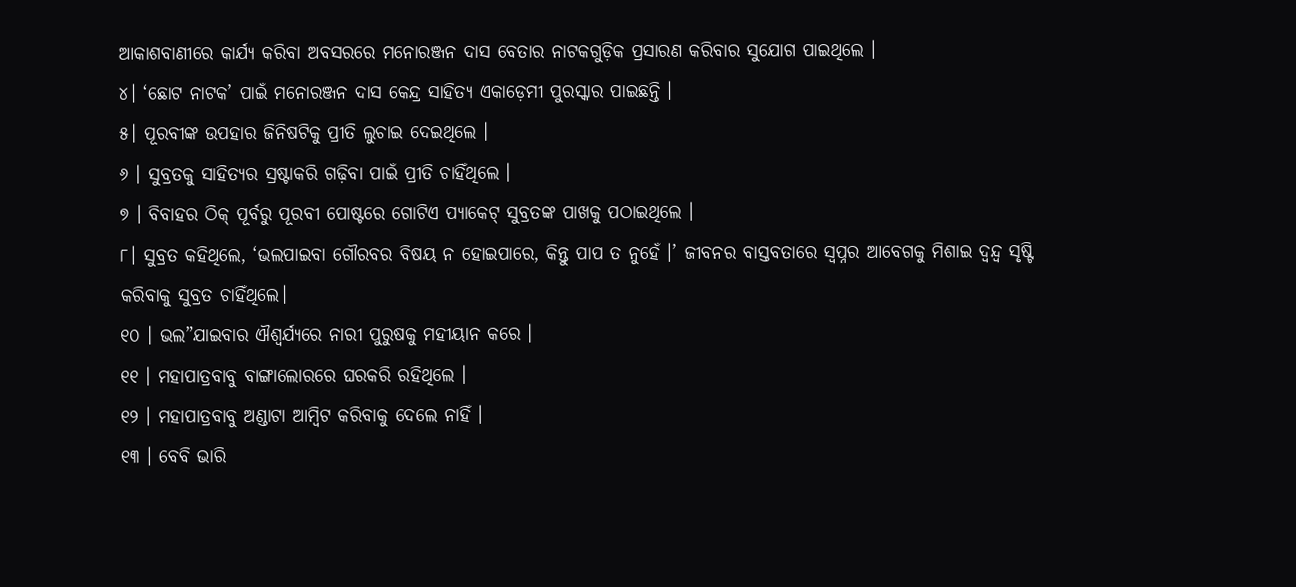ଆକାଶବାଣୀରେ କାର୍ଯ୍ୟ କରିବା ଅବସରରେ ମନୋରଞ୍ଜନ ଦାସ ବେତାର ନାଟକଗୁଡ଼ିକ ପ୍ରସାରଣ କରିବାର ସୁଯୋଗ ପାଇଥିଲେ ।
୪। ‘ଛୋଟ ନାଟକ’ ପାଇଁ ମନୋରଞ୍ଜନ ଦାସ କେନ୍ଦ୍ର ସାହିତ୍ୟ ଏକାଡ଼େମୀ ପୁରସ୍କାର ପାଇଛନ୍ତି ।
୫। ପୂରବୀଙ୍କ ଉପହାର ଜିନିଷଟିକୁ ପ୍ରୀତି ଲୁଚାଇ ଦେଇଥିଲେ ।
୬ । ସୁବ୍ରତକୁ ସାହିତ୍ୟର ସ୍ରଷ୍ଟାକରି ଗଢ଼ିବା ପାଇଁ ପ୍ରୀତି ଚାହିଁଥିଲେ ।
୭ । ବିବାହର ଠିକ୍ ପୂର୍ବରୁ ପୂରବୀ ପୋଷ୍ଟରେ ଗୋଟିଏ ପ୍ୟାକେଟ୍ ସୁବ୍ରତଙ୍କ ପାଖକୁ ପଠାଇଥିଲେ ।
୮। ସୁବ୍ରତ କହିଥିଲେ, ‘ଭଲପାଇବା ଗୌରବର ବିଷୟ ନ ହୋଇପାରେ, କିନ୍ତୁ ପାପ ତ ନୁହେଁ ।’ ଜୀବନର ବାସ୍ତବତାରେ ସ୍ଵପ୍ନର ଆବେଗକୁ ମିଶାଇ ଦ୍ବନ୍ଦ୍ବ ସୃଷ୍ଟି କରିବାକୁ ସୁବ୍ରତ ଚାହିଁଥିଲେ।
୧୦ । ଭଲ”ଯାଇବାର ଐଶ୍ବର୍ଯ୍ୟରେ ନାରୀ ପୁରୁଷକୁ ମହୀୟାନ କରେ ।
୧୧ । ମହାପାତ୍ରବାବୁ ବାଙ୍ଗାଲୋରରେ ଘରକରି ରହିଥିଲେ ।
୧୨ । ମହାପାତ୍ରବାବୁ ଅଣ୍ଡାଟା ଆମ୍ୱିଟ କରିବାକୁ ଦେଲେ ନାହିଁ ।
୧୩ । ବେବି ଭାରି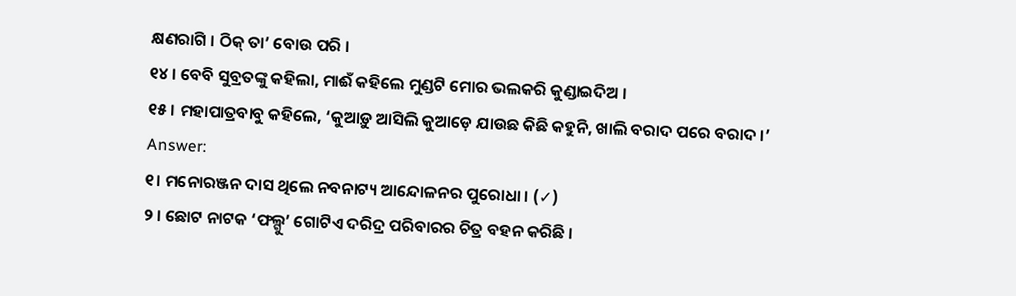କ୍ଷଣରାଗି । ଠିକ୍ ତା’ ବୋଉ ପରି ।
୧୪ । ବେବି ସୁବ୍ରତଙ୍କୁ କହିଲା, ମାଈଁ କହିଲେ ମୁଣ୍ଡଟି ମୋର ଭଲକରି କୁଣ୍ଡାଇଦିଅ ।
୧୫ । ମହାପାତ୍ରବାବୁ କହିଲେ, ‘କୁଆଡ଼ୁ ଆସିଲି କୁଆଡ଼େ ଯାଉଛ କିଛି କହୁନି, ଖାଲି ବରାଦ ପରେ ବରାଦ ।’
Answer:
୧। ମନୋରଞ୍ଜନ ଦାସ ଥିଲେ ନବନାଟ୍ୟ ଆନ୍ଦୋଳନର ପୁରୋଧା । (✓)
୨ । ଛୋଟ ନାଟକ ‘ଫଲ୍ଗୁ’ ଗୋଟିଏ ଦରିଦ୍ର ପରିବାରର ଚିତ୍ର ବହନ କରିଛି ।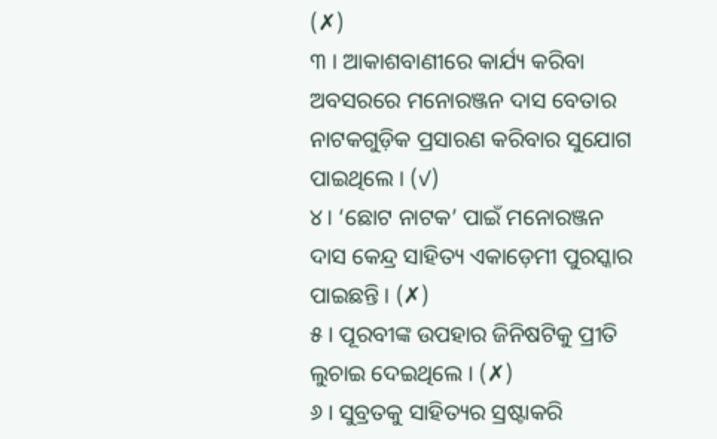(✗)
୩ । ଆକାଶବାଣୀରେ କାର୍ଯ୍ୟ କରିବା ଅବସରରେ ମନୋରଞ୍ଜନ ଦାସ ବେତାର ନାଟକଗୁଡ଼ିକ ପ୍ରସାରଣ କରିବାର ସୁଯୋଗ ପାଇଥିଲେ । (✓)
୪। ‘ଛୋଟ ନାଟକ’ ପାଇଁ ମନୋରଞ୍ଜନ ଦାସ କେନ୍ଦ୍ର ସାହିତ୍ୟ ଏକାଡ଼େମୀ ପୁରସ୍କାର ପାଇଛନ୍ତି । (✗)
୫। ପୂରବୀଙ୍କ ଉପହାର ଜିନିଷଟିକୁ ପ୍ରୀତି ଲୁଚାଇ ଦେଇଥିଲେ । (✗)
୬ । ସୁବ୍ରତକୁ ସାହିତ୍ୟର ସ୍ରଷ୍ଟାକରି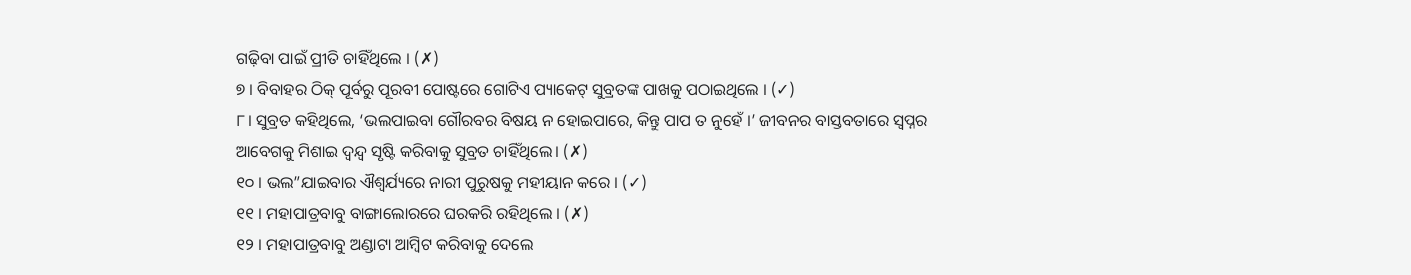ଗଢ଼ିବା ପାଇଁ ପ୍ରୀତି ଚାହିଁଥିଲେ । (✗)
୭ । ବିବାହର ଠିକ୍ ପୂର୍ବରୁ ପୂରବୀ ପୋଷ୍ଟରେ ଗୋଟିଏ ପ୍ୟାକେଟ୍ ସୁବ୍ରତଙ୍କ ପାଖକୁ ପଠାଇଥିଲେ । (✓)
୮। ସୁବ୍ରତ କହିଥିଲେ, ‘ଭଲପାଇବା ଗୌରବର ବିଷୟ ନ ହୋଇପାରେ, କିନ୍ତୁ ପାପ ତ ନୁହେଁ ।’ ଜୀବନର ବାସ୍ତବତାରେ ସ୍ଵପ୍ନର ଆବେଗକୁ ମିଶାଇ ଦ୍ବନ୍ଦ୍ବ ସୃଷ୍ଟି କରିବାକୁ ସୁବ୍ରତ ଚାହିଁଥିଲେ। (✗)
୧୦ । ଭଲ”ଯାଇବାର ଐଶ୍ବର୍ଯ୍ୟରେ ନାରୀ ପୁରୁଷକୁ ମହୀୟାନ କରେ । (✓)
୧୧ । ମହାପାତ୍ରବାବୁ ବାଙ୍ଗାଲୋରରେ ଘରକରି ରହିଥିଲେ । (✗)
୧୨ । ମହାପାତ୍ରବାବୁ ଅଣ୍ଡାଟା ଆମ୍ୱିଟ କରିବାକୁ ଦେଲେ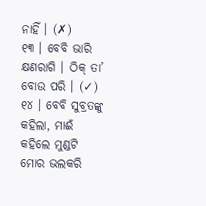ନାହିଁ । (✗)
୧୩ । ବେବି ଭାରି କ୍ଷଣରାଗି । ଠିକ୍ ତା’ ବୋଉ ପରି । (✓)
୧୪ । ବେବି ସୁବ୍ରତଙ୍କୁ କହିଲା, ମାଈଁ କହିଲେ ମୁଣ୍ଡଟି ମୋର ଭଲକରି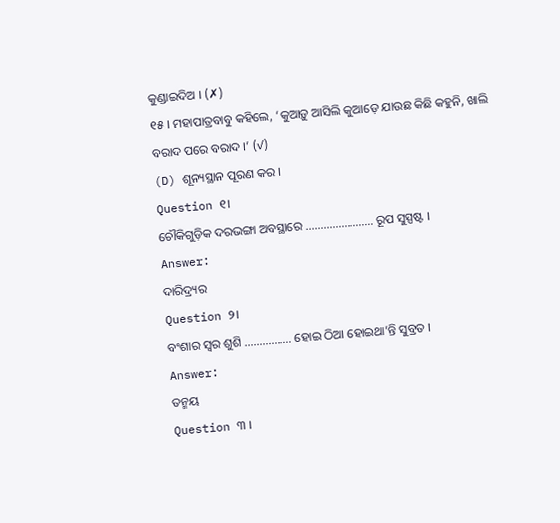କୁଣ୍ଡାଇଦିଅ । (✗)
୧୫ । ମହାପାତ୍ରବାବୁ କହିଲେ, ‘କୁଆଡ଼ୁ ଆସିଲି କୁଆଡ଼େ ଯାଉଛ କିଛି କହୁନି, ଖାଲି ବରାଦ ପରେ ବରାଦ ।’ (✓)
(D) ଶୂନ୍ୟସ୍ଥାନ ପୂରଣ କର ।
Question ୧।
ଚୌକିଗୁଡ଼ିକ ଦରଭଙ୍ଗା ଅବସ୍ଥାରେ ………………….. ରୂପ ସୁସ୍ପଷ୍ଟ ।
Answer:
ଦାରିଦ୍ର୍ୟର
Question ୨।
ବଂଶାର ସ୍ଵର ଶୁଶି ……………. ହୋଇ ଠିଆ ହୋଇଥା’ନ୍ତି ସୁବ୍ରତ ।
Answer:
ତନ୍ମୟ
Question ୩ ।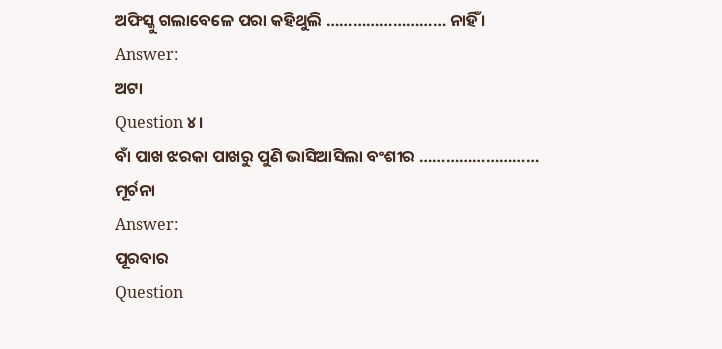ଅଫିସ୍କୁ ଗଲାବେଳେ ପରା କହିଥୁଲି ……………………… ନାହିଁ ।
Answer:
ଅଟା
Question ୪।
ବାଁ ପାଖ ଝରକା ପାଖରୁ ପୁଣି ଭାସିଆସିଲା ବଂଶୀର ……………………… ମୂର୍ଚନା
Answer:
ପୂରବାର
Question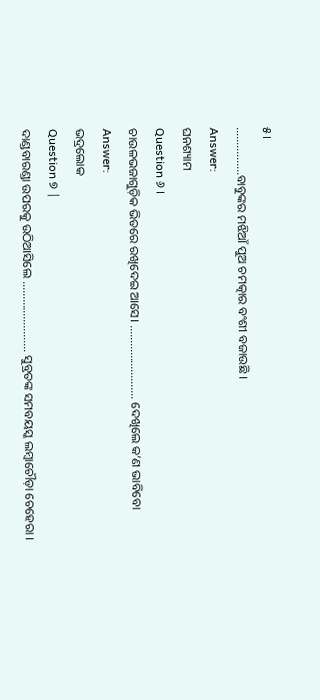୫।
…………….ବାବୁଙ୍କର ମଝିଆଁ ପୁଅ ଚମତ୍କାର ବଂଶୀ ବଜାଉଛି ।
Answer:
ଘନଶ୍ୟାମ
Question ୬ ।
ଚାଉଳଭଜାଗୁଡ଼ିକ ଭିତରେ ରଖିଦେଇ ଆସେ। ……………………. ଦେଖିଲେ କ’ଣ ଭାବିବୋ
Answer:
ଭଦ୍ରଲୋକ
Question ୭ |
ଦାଣ୍ଡବାରଣ୍ଡା ଉପରକୁ ଉଠିଆସିଲେ …………………… ସୁବ୍ରତଙ୍କ ସମବୟସ୍କ ଲମ୍ବାଚୌଡ଼ା ଚେହେରା ।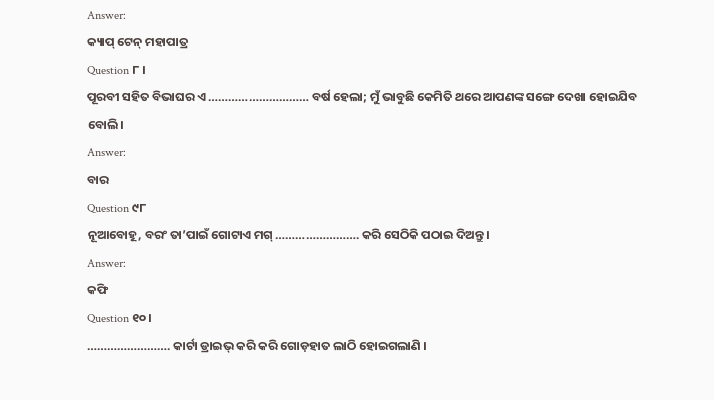Answer:
କ୍ୟାପ୍ ଟେନ୍ ମହାପାତ୍ର
Question ୮ ।
ପୂରବୀ ସହିତ ବିଭାଘର ଏ ………………………… ବର୍ଷ ହେଲା; ମୁଁ ଭାବୁଛି କେମିତି ଥରେ ଆପଣଙ୍କ ସଙ୍ଗେ ଦେଖା ହୋଇଯିବ ବୋଲି।
Answer:
ବାର
Question ୯୮
ନୂଆବୋହୂ, ବରଂ ତା’ପାଇଁ ଗୋଟାଏ ମଗ୍ ……………………. କରି ସେଠିକି ପଠାଇ ଦିଅନ୍ତୁ ।
Answer:
କଫି
Question ୧୦।
……………………. କାର୍ଟା ଡ୍ରାଇଭ୍ କରି କରି ଗୋଡ଼ହାତ ଲାଠି ହୋଇଗଲାଣି ।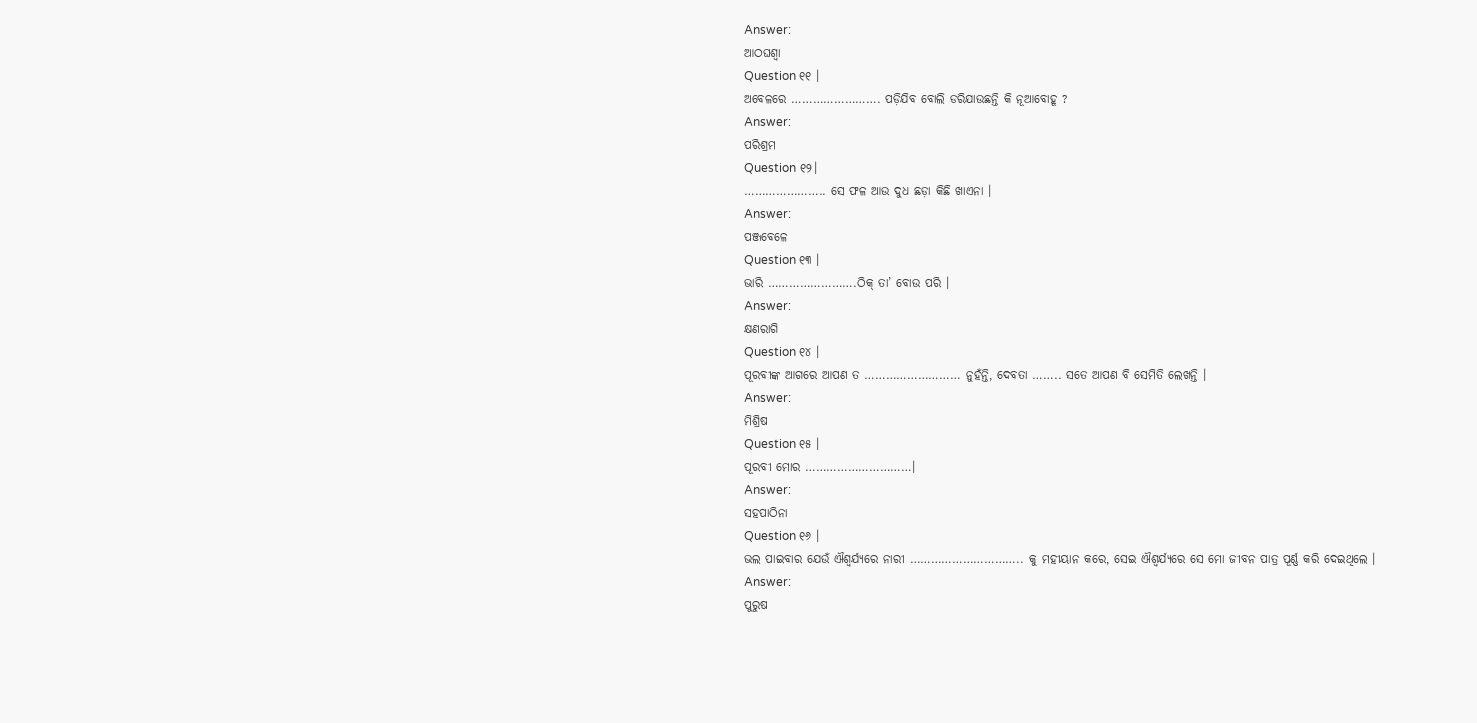Answer:
ଆଠଘଶ୍ୱା
Question ୧୧ ।
ଅବେଳରେ ……………………. ପଡ଼ିଯିବ ବୋଲି ଡରିଯାଉଛନ୍ତି କି ନୂଆବୋହୂ ?
Answer:
ପରିଶ୍ରମ
Question ୧୨।
………………….. ସେ ଫଳ ଆଉ ଦୁଧ ଛଡ଼ା କିଛି ଖାଏନା ।
Answer:
ପଞ୍ଜବେଳେ
Question ୧୩ ।
ଭାରି …………………….ଠିକ୍ ତା’ ବୋଉ ପରି ।
Answer:
କ୍ଷଣରାଗି
Question ୧୪ ।
ପୂରବୀଙ୍କ ଆଗରେ ଆପଣ ତ ……………………… ନୁହଁନ୍ତି, ଦେବତା …….. ସତେ ଆପଣ ବି ସେମିତି ଲେଖନ୍ତି ।
Answer:
ମିଶ୍ରିଷ
Question ୧୫ ।
ପୂରବୀ ମୋର …………………………।
Answer:
ସହପାଠିନା
Question ୧୬ ।
ଭଲ ପାଇବାର ଯେଉଁ ଐଶ୍ବର୍ଯ୍ୟରେ ନାରୀ ………………………….. କୁ ମହୀୟାନ କରେ, ସେଇ ଐଶ୍ବର୍ଯ୍ୟରେ ସେ ମୋ ଜୀବନ ପାତ୍ର ପୂର୍ଣ୍ଣ କରି ଦେଇଥିଲେ ।
Answer:
ପୁରୁଷ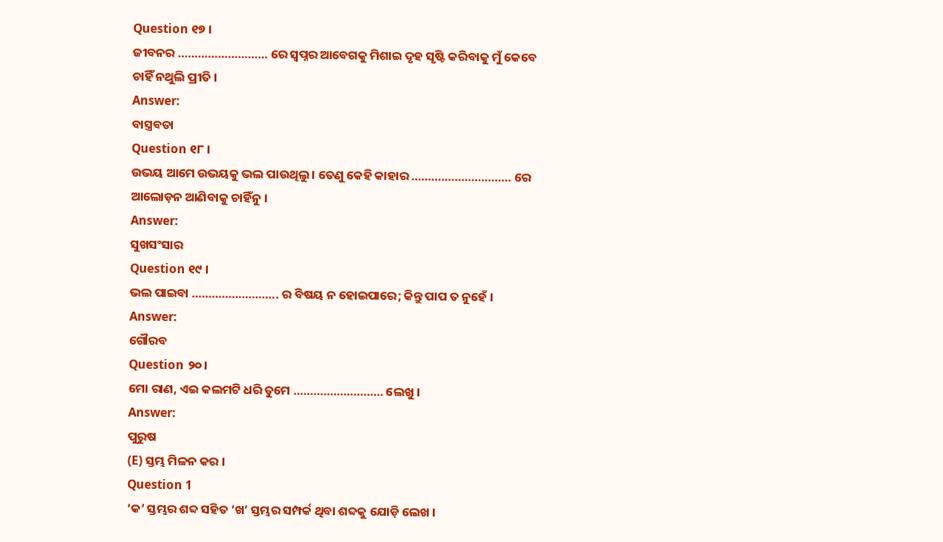Question ୧୭ ।
ଜୀବନର ……………………… ରେ ସ୍ୱପ୍ନର ଆବେଗକୁ ମିଶାଇ ଦୃହ ସୃଷ୍ଟି କରିବାକୁ ମୁଁ କେବେ ଚାହିଁ ନଥୁଲି ପ୍ରୀତି ।
Answer:
ବାସ୍ତ୍ରବତା
Question ୧୮ ।
ଉଭୟ ଆମେ ଉଭୟକୁ ଭଲ ପାଉଥିଲୁ । ତେଣୁ କେହି କାହାର ………………………… ରେ ଆଲୋଡ଼ନ ଆଣିବାକୁ ଚାହିଁନୁ ।
Answer:
ସୁଖସଂସାର
Question ୧୯ ।
ଭଲ ପାଇବା …………………….. ର ବିଷୟ ନ ହୋଇପାରେ; କିନ୍ତୁ ପାପ ତ ନୁହେଁ ।
Answer:
ଗୌରବ
Question ୨୦।
ମୋ ରାଣ, ଏଇ କଲମଟି ଧରି ତୁମେ ……………………… ଲେଖୁ ।
Answer:
ପୁରୁଷ
(E) ସ୍ତମ୍ଭ ମିଳନ କର ।
Question 1
‘କ’ ସ୍ତମ୍ଭର ଶବ୍ଦ ସହିତ ‘ଖ’ ସ୍ତମ୍ଭର ସମ୍ପର୍କ ଥିବା ଶବ୍ଦକୁ ଯୋଡ଼ି ଲେଖ ।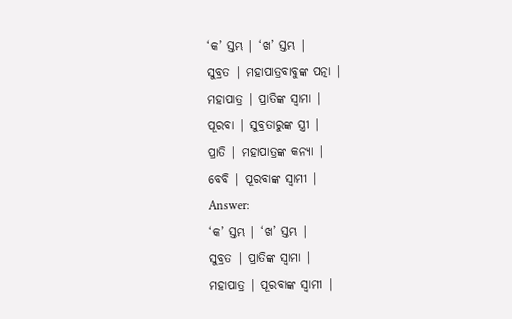‘କ’ ସ୍ତମ୍ଭ | ‘ଖ’ ସ୍ତମ୍ଭ |
ସୁବ୍ରତ | ମହାପାତ୍ରବାବୁଙ୍କ ପତ୍ନା |
ମହାପାତ୍ର | ପ୍ରାତିଙ୍କ ସ୍ଵାମା |
ପୂରବା | ସୁବ୍ରତାରୁଙ୍କ ସ୍ତ୍ରୀ |
ପ୍ରାତି | ମହାପାତ୍ରଙ୍କ କନ୍ୟା |
ବେବି | ପୂରବାଙ୍କ ସ୍ଵାମୀ |
Answer:
‘କ’ ସ୍ତମ୍ଭ | ‘ଖ’ ସ୍ତମ୍ଭ |
ସୁବ୍ରତ | ପ୍ରାତିଙ୍କ ସ୍ଵାମା |
ମହାପାତ୍ର | ପୂରବାଙ୍କ ସ୍ଵାମୀ |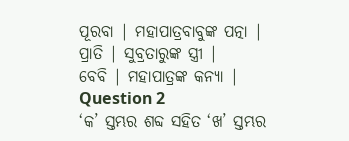ପୂରବା | ମହାପାତ୍ରବାବୁଙ୍କ ପତ୍ନା |
ପ୍ରାତି | ସୁବ୍ରତାରୁଙ୍କ ସ୍ତ୍ରୀ |
ବେବି | ମହାପାତ୍ରଙ୍କ କନ୍ୟା |
Question 2
‘କ’ ସ୍ତମ୍ଭର ଶବ୍ଦ ସହିତ ‘ଖ’ ସ୍ତମ୍ଭର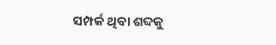ସମ୍ପର୍କ ଥିବା ଶବ୍ଦକୁ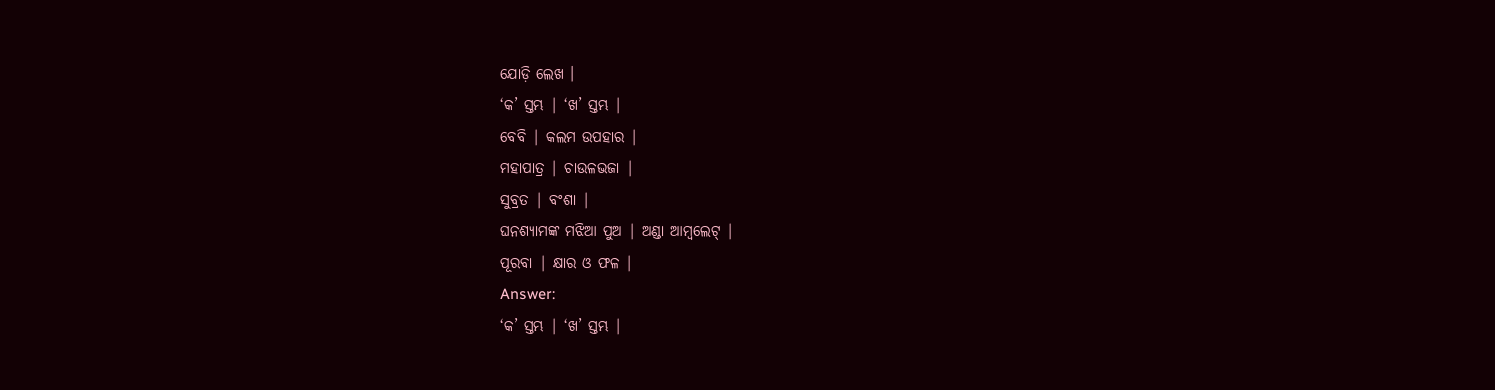ଯୋଡ଼ି ଲେଖ ।
‘କ’ ସ୍ତମ୍ଭ | ‘ଖ’ ସ୍ତମ୍ଭ |
ବେବି | କଲମ ଉପହାର |
ମହାପାତ୍ର | ଚାଉଳଭଜା |
ସୁବ୍ରତ | ବଂଶା |
ଘନଶ୍ୟାମଙ୍କ ମଝିଆ ପୁଅ | ଅଣ୍ଡା ଆମ୍ବଲେଟ୍ |
ପୂରବା | କ୍ଷାର ଓ ଫଳ |
Answer:
‘କ’ ସ୍ତମ୍ଭ | ‘ଖ’ ସ୍ତମ୍ଭ |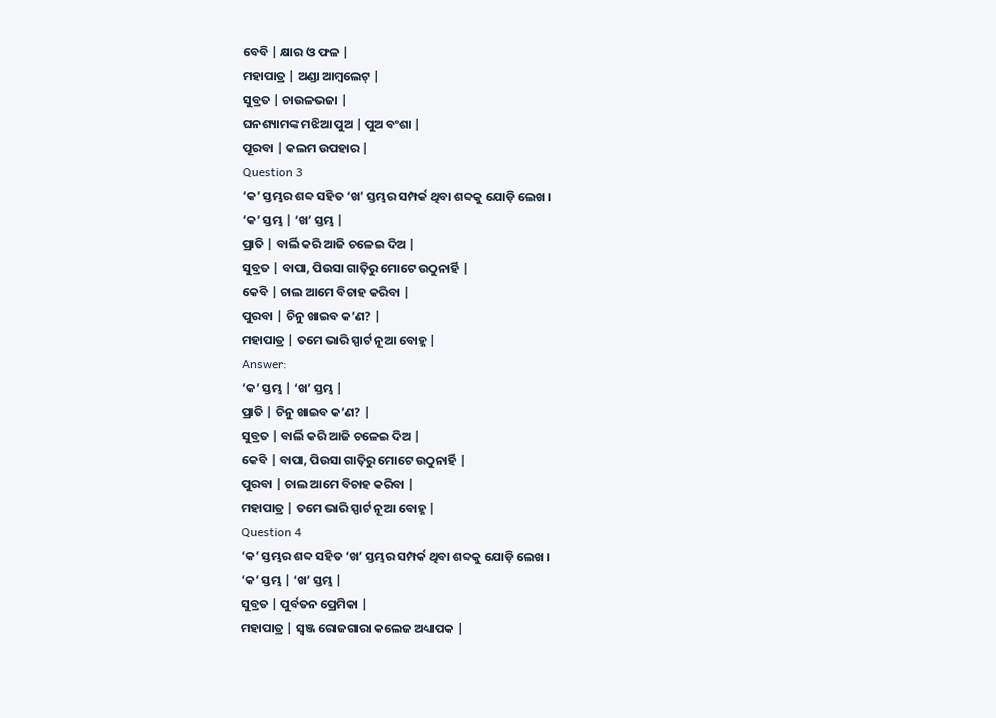ବେବି | କ୍ଷାର ଓ ଫଳ |
ମହାପାତ୍ର | ଅଣ୍ଡା ଆମ୍ବଲେଟ୍ |
ସୁବ୍ରତ | ଚାଉଳଭଜା |
ଘନଶ୍ୟାମଙ୍କ ମଝିଆ ପୁଅ | ପୁଅ ବଂଶା |
ପୂରବା | କଲମ ଉପହାର |
Question 3
‘କ’ ସ୍ତମ୍ଭର ଶବ୍ଦ ସହିତ ‘ଖ’ ସ୍ତମ୍ଭର ସମ୍ପର୍କ ଥିବା ଶବ୍ଦକୁ ଯୋଡ଼ି ଲେଖ ।
‘କ’ ସ୍ତମ୍ଭ | ‘ଖ’ ସ୍ତମ୍ଭ |
ପ୍ରାତି | ବାର୍ଲି କରି ଆଜି ଚଳେଇ ଦିଅ |
ସୁବ୍ରତ | ବାପା, ପିଉସା ଗାତ଼ିରୁ ମୋଟେ ଉଠୁନାର୍ହି |
କେବି | ଚାଲ ଆମେ ବିଚାହ କରିବା |
ପୁରବା | ଚିନୁ ଖାଇବ କ’ଣ? |
ମହାପାତ୍ର | ତମେ ଭାରି ସ୍ପାର୍ଟ ନୂଆ ବୋହ୍ଜ |
Answer:
‘କ’ ସ୍ତମ୍ଭ | ‘ଖ’ ସ୍ତମ୍ଭ |
ପ୍ରାତି | ଚିନୁ ଖାଇବ କ’ଣ? |
ସୁବ୍ରତ | ବାର୍ଲି କରି ଆଜି ଚଳେଇ ଦିଅ |
କେବି | ବାପା, ପିଉସା ଗାତ଼ିରୁ ମୋଟେ ଉଠୁନାର୍ହି |
ପୁରବା | ଚାଲ ଆମେ ବିଚାହ କରିବା |
ମହାପାତ୍ର | ତମେ ଭାରି ସ୍ପାର୍ଟ ନୂଆ ବୋହ୍ଜ |
Question 4
‘କ’ ସ୍ତମ୍ଭର ଶବ୍ଦ ସହିତ ‘ଖ’ ସ୍ତମ୍ଭର ସମ୍ପର୍କ ଥିବା ଶବ୍ଦକୁ ଯୋଡ଼ି ଲେଖ ।
‘କ’ ସ୍ତମ୍ଭ | ‘ଖ’ ସ୍ତମ୍ଭ |
ସୁବ୍ରତ | ପୁର୍ବତନ ପ୍ରେମିକା |
ମହାପାତ୍ର | ସ୍ୱଞ୍ଜ ରୋଜଗାରା କଲେଜ ଅଧ୍ୟାପକ |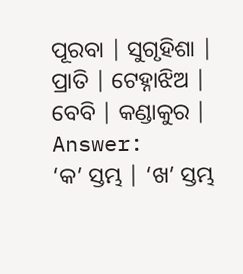ପୂରବା | ସୁଗୃହିଶା |
ପ୍ରାତି | ଟେହ୍ନାଝିଅ |
ବେବି | କଣ୍ଡାକୁର |
Answer:
‘କ’ ସ୍ତମ୍ଭ | ‘ଖ’ ସ୍ତମ୍ଭ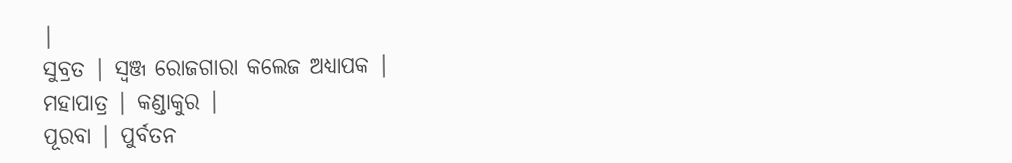|
ସୁବ୍ରତ | ସ୍ୱଞ୍ଜ ରୋଜଗାରା କଲେଜ ଅଧ୍ୟାପକ |
ମହାପାତ୍ର | କଣ୍ଡାକୁର |
ପୂରବା | ପୁର୍ବତନ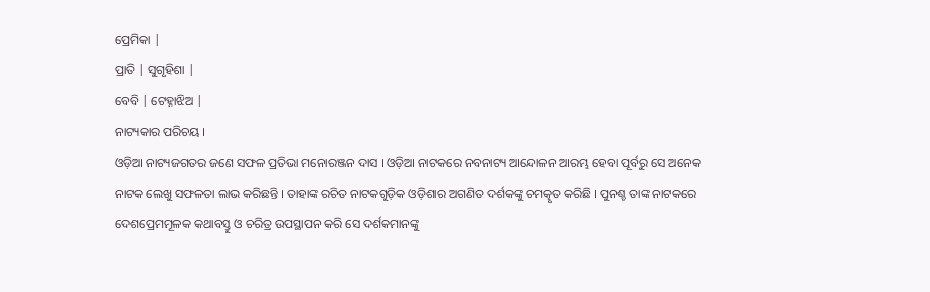ପ୍ରେମିକା |
ପ୍ରାତି | ସୁଗୃହିଶା |
ବେବି | ଟେହ୍ନାଝିଅ |
ନାଟ୍ୟକାର ପରିଚୟ ।
ଓଡ଼ିଆ ନାଟ୍ୟଜଗତର ଜଣେ ସଫଳ ପ୍ରତିଭା ମନୋରଞ୍ଜନ ଦାସ । ଓଡ଼ିଆ ନାଟକରେ ନବନାଟ୍ୟ ଆନ୍ଦୋଳନ ଆରମ୍ଭ ହେବା ପୂର୍ବରୁ ସେ ଅନେକ ନାଟକ ଲେଖୁ ସଫଳତା ଲାଭ କରିଛନ୍ତି । ତାହାଙ୍କ ରଚିତ ନାଟକଗୁଡ଼ିକ ଓଡ଼ିଶାର ଅଗଣିତ ଦର୍ଶକଙ୍କୁ ଚମତ୍କୃତ କରିଛି । ପୁନଶ୍ଚ ତାଙ୍କ ନାଟକରେ ଦେଶପ୍ରେମମୂଳକ କଥାବସ୍ତୁ ଓ ଚରିତ୍ର ଉପସ୍ଥାପନ କରି ସେ ଦର୍ଶକମାନଙ୍କୁ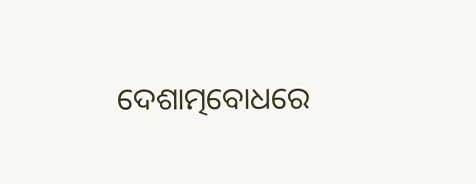ଦେଶାତ୍ମବୋଧରେ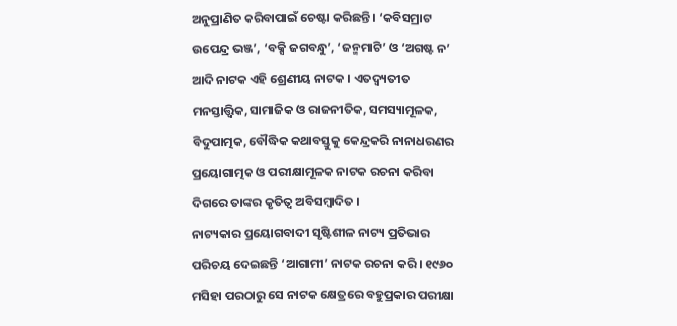ଅନୁପ୍ରାଣିତ କରିବାପାଇଁ ଚେଷ୍ଟା କରିଛନ୍ତି । ‘କବିସମ୍ରାଟ ଉପେନ୍ଦ୍ର ଭଞ୍ଜ’, ‘ବକ୍ସି ଜଗବନ୍ଧୁ’, ‘ଜନ୍ମମାଟି’ ଓ ‘ଅଗଷ୍ଟ ନ’ ଆଦି ନାଟକ ଏହି ଶ୍ରେଣୀୟ ନାଟକ । ଏତଦ୍ବ୍ୟତୀତ ମନସ୍ତାତ୍ତ୍ଵିକ, ସାମାଜିକ ଓ ରାଜନୀତିକ, ସମସ୍ୟାମୂଳକ, ବିଦୁପାତ୍ମକ, ବୌଦ୍ଧିକ କଥାବସ୍ତୁକୁ କେନ୍ଦ୍ରକରି ନାନାଧରଣର ପ୍ରୟୋଗାତ୍ମକ ଓ ପରୀକ୍ଷାମୂଳକ ନାଟକ ରଚନା କରିବା ଦିଗରେ ତାଙ୍କର କୃତିତ୍ଵ ଅବିସମ୍ବାଦିତ ।
ନାଟ୍ୟକାର ପ୍ରୟୋଗବାଦୀ ସୃଷ୍ଟିଶୀଳ ନାଟ୍ୟ ପ୍ରତିଭାର ପରିଚୟ ଦେଇଛନ୍ତି ‘ଆଗାମୀ’ ନାଟକ ରଚନା କରି । ୧୯୬୦ ମସିହା ପରଠାରୁ ସେ ନାଟକ କ୍ଷେତ୍ରରେ ବହୁପ୍ରକାର ପରୀକ୍ଷା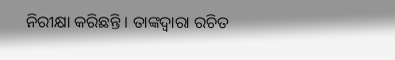ନିରୀକ୍ଷା କରିଛନ୍ତି । ତାଙ୍କଦ୍ୱାରା ରଚିତ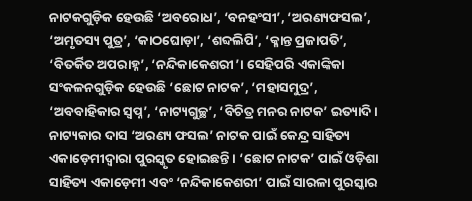ନାଟକଗୁଡ଼ିକ ହେଉଛି ‘ଅବରୋଧ’, ‘ବନହଂସୀ’, ‘ଅରଣ୍ୟଫସଲ’, ‘ଅମୃତସ୍ୟ ପୁତ୍ର’, ‘କାଠଘୋଡ଼ା’, ‘ଶବ୍ଦଲିପି’, ‘କ୍ଳାନ୍ତ ପ୍ରଜାପତି’, ‘ବିତର୍କିତ ଅପରାହ୍ନ’, ‘ନନ୍ଦିକାକେଶରୀ’। ସେହିପରି ଏକାଙ୍କିକା ସଂକଳନଗୁଡ଼ିକ ହେଉଛି ‘ଛୋଟ ନାଟକ’, ‘ମହାସମୁଦ୍ର’, ‘ଅବବାହିକାର ସ୍ଵପ୍ନ’, ‘ନାଟ୍ୟଗୁଚ୍ଛ’, ‘ବିଚିତ୍ର ମନର ନାଟକ’ ଇତ୍ୟାଦି ।
ନାଟ୍ୟକାର ଦାସ ‘ଅରଣ୍ୟ ଫସଲ’ ନାଟକ ପାଇଁ କେନ୍ଦ୍ର ସାହିତ୍ୟ ଏକାଡ଼େମୀଦ୍ଵାରା ପୁରସ୍କୃତ ହୋଇଛନ୍ତି । ‘ଛୋଟ ନାଟକ’ ପାଇଁ ଓଡ଼ିଶା ସାହିତ୍ୟ ଏକାଡ଼େମୀ ଏବଂ ‘ନନ୍ଦିକାକେଶରୀ’ ପାଇଁ ସାରଳା ପୁରସ୍କାର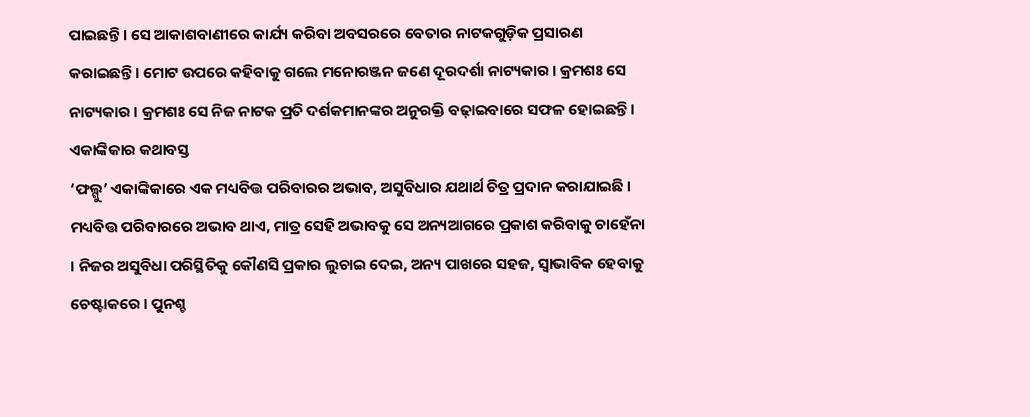ପାଇଛନ୍ତି । ସେ ଆକାଶବାଣୀରେ କାର୍ଯ୍ୟ କରିବା ଅବସରରେ ବେତାର ନାଟକଗୁଡ଼ିକ ପ୍ରସାରଣ କରାଇଛନ୍ତି । ମୋଟ ଉପରେ କହିବାକୁ ଗଲେ ମନୋରଞ୍ଜନ ଜଣେ ଦୂରଦର୍ଶା ନାଟ୍ୟକାର । କ୍ରମଶଃ ସେ ନାଟ୍ୟକାର । କ୍ରମଶଃ ସେ ନିଜ ନାଟକ ପ୍ରତି ଦର୍ଶକମାନଙ୍କର ଅନୁରକ୍ତି ବଢ଼ାଇବାରେ ସଫଳ ହୋଇଛନ୍ତି।
ଏକାଙ୍କିକାର କଥାବସ୍ତ
‘ଫଲ୍ଗୁ’ ଏକାଙ୍କିକାରେ ଏକ ମଧ୍ୟବିତ୍ତ ପରିବାରର ଅଭାବ, ଅସୁବିଧାର ଯଥାର୍ଥ ଚିତ୍ର ପ୍ରଦାନ କରାଯାଇଛି । ମଧ୍ୟବିତ୍ତ ପରିବାରରେ ଅଭାବ ଥାଏ, ମାତ୍ର ସେହି ଅଭାବକୁ ସେ ଅନ୍ୟଆଗରେ ପ୍ରକାଶ କରିବାକୁ ଚାହେଁନା । ନିଜର ଅସୁବିଧା ପରିସ୍ଥିତିକୁ କୌଣସି ପ୍ରକାର ଲୁଚାଇ ଦେଇ, ଅନ୍ୟ ପାଖରେ ସହଜ, ସ୍ଵାଭାବିକ ହେବାକୁ ଚେଷ୍ଟାକରେ । ପୁନଶ୍ଚ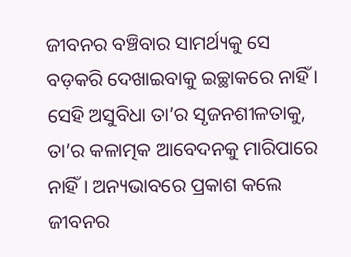ଜୀବନର ବଞ୍ଚିବାର ସାମର୍ଥ୍ୟକୁ ସେ ବଡ଼କରି ଦେଖାଇବାକୁ ଇଚ୍ଛାକରେ ନାହିଁ । ସେହି ଅସୁବିଧା ତା’ର ସୃଜନଶୀଳତାକୁ, ତା’ର କଳାତ୍ମକ ଆବେଦନକୁ ମାରିପାରେ ନାହିଁ । ଅନ୍ୟଭାବରେ ପ୍ରକାଶ କଲେ ଜୀବନର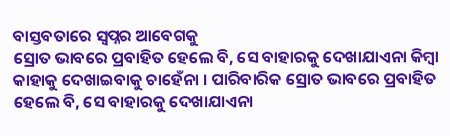ବାସ୍ତବତାରେ ସ୍ଵପ୍ନର ଆବେଗକୁ
ସ୍ରୋତ ଭାବରେ ପ୍ରବାହିତ ହେଲେ ବି, ସେ ବାହାରକୁ ଦେଖାଯାଏନା କିମ୍ବା କାହାକୁ ଦେଖାଇବାକୁ ଚାହେଁନା । ପାରିବାରିକ ସ୍ରୋତ ଭାବରେ ପ୍ରବାହିତ ହେଲେ ବି, ସେ ବାହାରକୁ ଦେଖାଯାଏନା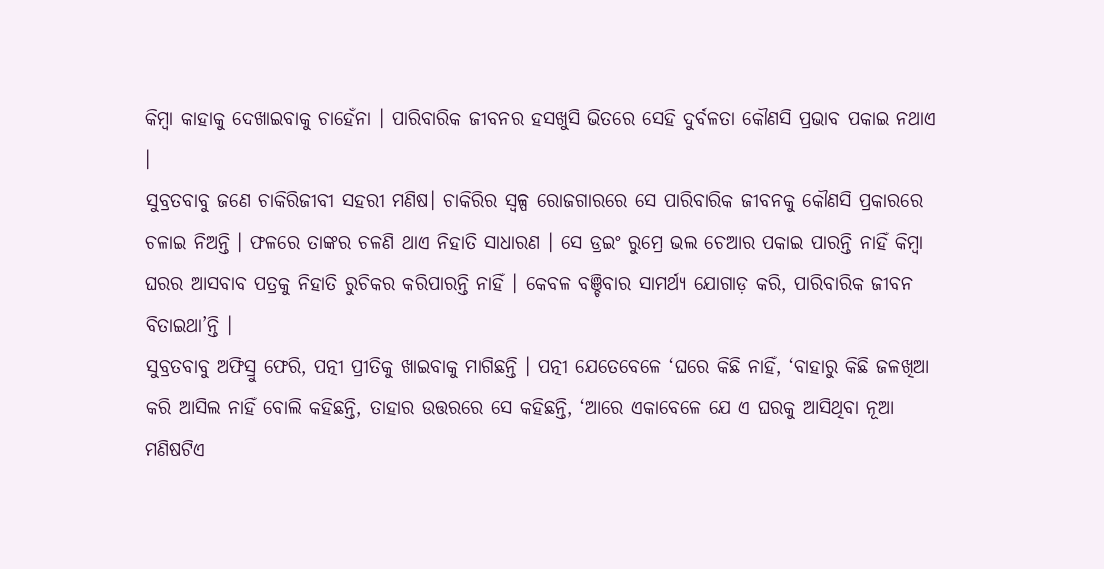କିମ୍ବା କାହାକୁ ଦେଖାଇବାକୁ ଚାହେଁନା । ପାରିବାରିକ ଜୀବନର ହସଖୁସି ଭିତରେ ସେହି ଦୁର୍ବଳତା କୌଣସି ପ୍ରଭାବ ପକାଇ ନଥାଏ ।
ସୁବ୍ରତବାବୁ ଜଣେ ଚାକିରିଜୀବୀ ସହରୀ ମଣିଷ। ଚାକିରିର ସ୍ଵଳ୍ପ ରୋଜଗାରରେ ସେ ପାରିବାରିକ ଜୀବନକୁ କୌଣସି ପ୍ରକାରରେ ଚଳାଇ ନିଅନ୍ତି । ଫଳରେ ତାଙ୍କର ଚଳଣି ଥାଏ ନିହାତି ସାଧାରଣ । ସେ ଡ୍ରଇଂ ରୁମ୍ରେ ଭଲ ଚେଆର ପକାଇ ପାରନ୍ତି ନାହିଁ କିମ୍ବା ଘରର ଆସବାବ ପତ୍ରକୁ ନିହାତି ରୁଚିକର କରିପାରନ୍ତି ନାହିଁ । କେବଳ ବଞ୍ଚିବାର ସାମର୍ଥ୍ୟ ଯୋଗାଡ଼ କରି, ପାରିବାରିକ ଜୀବନ ବିତାଇଥା’ନ୍ତି ।
ସୁବ୍ରତବାବୁ ଅଫିସ୍ରୁ ଫେରି, ପତ୍ନୀ ପ୍ରୀତିକୁ ଖାଇବାକୁ ମାଗିଛନ୍ତି । ପତ୍ନୀ ଯେତେବେଳେ ‘ଘରେ କିଛି ନାହିଁ, ‘ବାହାରୁ କିଛି ଜଳଖିଆ କରି ଆସିଲ ନାହିଁ ବୋଲି କହିଛନ୍ତି, ତାହାର ଉତ୍ତରରେ ସେ କହିଛନ୍ତି, ‘ଆରେ ଏକାବେଳେ ଯେ ଏ ଘରକୁ ଆସିଥିବା ନୂଆ ମଣିଷଟିଏ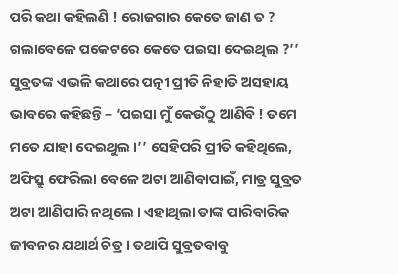ପରି କଥା କହିଲଣି ! ରୋଜଗାର କେତେ ଜାଣ ତ ? ଗଲାବେଳେ ପକେଟରେ କେତେ ପଇସା ଦେଇଥିଲ ?’’ ସୁବ୍ରତଙ୍କ ଏଭଳି କଥାରେ ପତ୍ନୀ ପ୍ରୀତି ନିହାତି ଅସହାୟ ଭାବରେ କହିଛନ୍ତି – ‘ପଇସା ମୁଁ କେଉଁଠୁ ଆଣିବି ! ତମେ ମତେ ଯାହା ଦେଇଥୁଲ ।’’ ସେହିପରି ପ୍ରୀତି କହିଥିଲେ, ଅଫିସ୍ରୁ ଫେରିଲା ବେଳେ ଅଟା ଆଣିବାପାଇଁ, ମାତ୍ର ସୁବ୍ରତ ଅଟା ଆଣିପାରି ନଥିଲେ । ଏହାଥିଲା ତାଙ୍କ ପାରିବାରିକ ଜୀବନର ଯଥାର୍ଥ ଚିତ୍ର । ତଥାପି ସୁବ୍ରତବାବୁ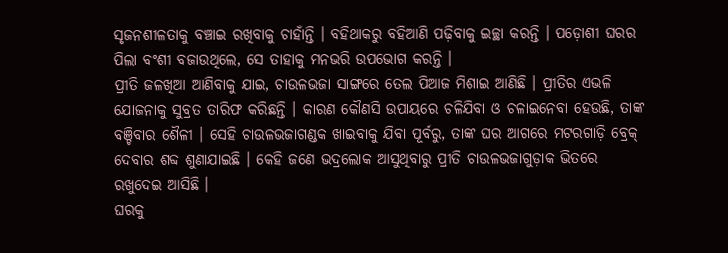ସୃଜନଶୀଳତାକୁ ବଞ୍ଚାଇ ରଖିବାକୁ ଚାହାଁନ୍ତି । ବହିଥାକରୁ ବହିଆଣି ପଢ଼ିବାକୁ ଇଚ୍ଛା କରନ୍ତି । ପଡ଼ୋଶୀ ଘରର ପିଲା ବଂଶୀ ବଜାଉଥିଲେ, ସେ ତାହାକୁ ମନଭରି ଉପଭୋଗ କରନ୍ତି ।
ପ୍ରୀତି ଜଳଖିଆ ଆଣିବାକୁ ଯାଇ, ଚାଉଳଭଜା ସାଙ୍ଗରେ ତେଲ ପିଆଜ ମିଶାଇ ଆଣିଛି । ପ୍ରୀତିର ଏଭଳି ଯୋଜନାକୁ ସୁବ୍ରତ ତାରିଫ କରିଛନ୍ତି । କାରଣ କୌଣସି ଉପାୟରେ ଚଳିଯିବା ଓ ଚଳାଇନେବା ହେଉଛି, ତାଙ୍କ ବଞ୍ଚିବାର ଶୈଳୀ । ସେହି ଚାଉଳଭଜାଗଣ୍ଡକ ଖାଇବାକୁ ଯିବା ପୂର୍ବରୁ, ତାଙ୍କ ଘର ଆଗରେ ମଟରଗାଡ଼ି ବ୍ରେକ୍ ଦେବାର ଶବ୍ଦ ଶୁଣାଯାଇଛି । କେହି ଜଣେ ଭଦ୍ରଲୋକ ଆସୁଥିବାରୁ ପ୍ରୀତି ଚାଉଳଭଜାଗୁଡ଼ାକ ଭିତରେ ରଖୁଦେଇ ଆସିଛି ।
ଘରକୁ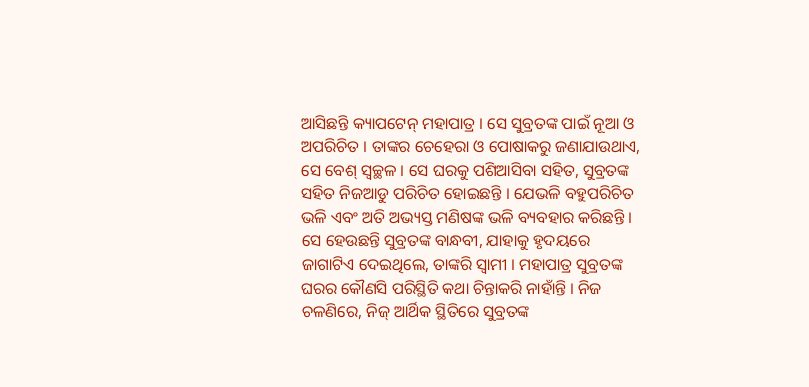ଆସିଛନ୍ତି କ୍ୟାପଟେନ୍ ମହାପାତ୍ର । ସେ ସୁବ୍ରତଙ୍କ ପାଇଁ ନୂଆ ଓ ଅପରିଚିତ । ତାଙ୍କର ଚେହେରା ଓ ପୋଷାକରୁ ଜଣାଯାଉଥାଏ, ସେ ବେଶ୍ ସ୍ୱଚ୍ଛଳ । ସେ ଘରକୁ ପଶିଆସିବା ସହିତ, ସୁବ୍ରତଙ୍କ ସହିତ ନିଜଆଡୁ ପରିଚିତ ହୋଇଛନ୍ତି । ଯେଭଳି ବହୁପରିଚିତ ଭଳି ଏବଂ ଅତି ଅଭ୍ୟସ୍ତ ମଣିଷଙ୍କ ଭଳି ବ୍ୟବହାର କରିଛନ୍ତି । ସେ ହେଉଛନ୍ତି ସୁବ୍ରତଙ୍କ ବାନ୍ଧବୀ, ଯାହାକୁ ହୃଦୟରେ ଜାଗାଟିଏ ଦେଇଥିଲେ, ତାଙ୍କରି ସ୍ୱାମୀ । ମହାପାତ୍ର ସୁବ୍ରତଙ୍କ ଘରର କୌଣସି ପରିସ୍ଥିତି କଥା ଚିନ୍ତାକରି ନାହାଁନ୍ତି । ନିଜ ଚଳଣିରେ, ନିଜ୍ ଆର୍ଥିକ ସ୍ଥିତିରେ ସୁବ୍ରତଙ୍କ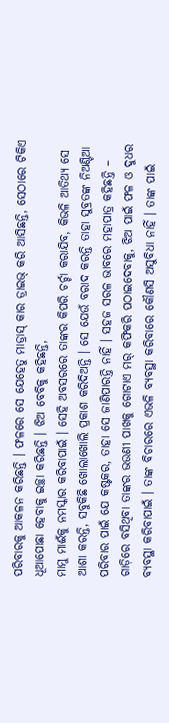ପରିବାରକୁ ଆକଳନ କରିଛନ୍ତି । ଫଳରେ ସେ ଯେହେତୁ ମାଡ୍ରାସ୍ କାର ଡ୍ରାଇଭ୍ କରି ଆସିଛନ୍ତି, ସେଠାରେ ଟିକିଏ ଧୂଆପୋଛା ହେବାକୁ ଇଚ୍ଛା କରିଛନ୍ତି । ଝିଅ ବେବିକୁ କହିଛନ୍ତି,
ମାମୁ ମାଈଁକୁ ନମସ୍କାର କରିବାପାଇଁ । ସେହି ଅବସରରେ ତାଙ୍କର କିପରି ଚର୍ଚ୍ଚା କରାଯିବ, କିଭଳି ଆତିଥ୍ୟ ସେ ଆଶା କରନ୍ତି, ସବୁକିଛି ଖୋଲାଖୋଲି ପ୍ରକାଶ କରିଦିଅନ୍ତି । ସେ ଯେଉଁ ବରାଦ କରନ୍ତି ତାହା ସୁବ୍ରତଙ୍କ ନିଅଣ୍ଟିଆ ପରିବାର ପାଇଁ ଯେ କଷ୍ଟକର, ତାହା ସେ ଜାଣିପାରନ୍ତି ନାହିଁ । ସହଜ ସରଳ ଭାବରେ ମହାପାତ୍ର କହିଛନ୍ତି – ଗାଡ଼ିରେ ବସିଥିବା ତାଙ୍କର ଭଉଣୀ ପାଖକୁ ଗୋଟାଏ ମର୍ କଫିକରି ପଠାଇଦେବାକୁ, ଝିଅ ପାଇଁ ଫଳ ଓ ଦୁଧର ବ୍ୟବସ୍ଥା କରିବାପାଇଁ । ତାଙ୍କ ବିଚାରରେ ଏଭଳି ବ୍ୟବସ୍ଥା କରିବାରେ କୌଣସି ଅସୁବିଧା ନାହିଁ । ତାଙ୍କ ପାଇଁ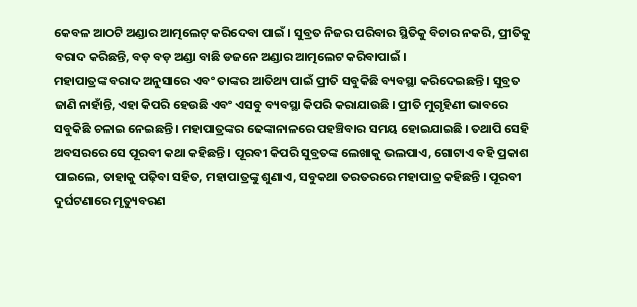କେବଳ ଆଠଟି ଅଣ୍ଡାର ଆତ୍ମଲେଟ୍ କରିଦେବା ପାଇଁ । ସୁବ୍ରତ ନିଜର ପରିବାର ସ୍ଥିତିକୁ ବିଚାର ନକରି, ପ୍ରୀତିକୁ ବରାଦ କରିଛନ୍ତି, ବଡ଼ ବଡ଼ ଅଣ୍ଡା ବାଛି ଡଜନେ ଅଣ୍ଡାର ଆତ୍ମଲେଟ କରିବାପାଇଁ ।
ମହାପାତ୍ରଙ୍କ ବରାଦ ଅନୁସାରେ ଏବଂ ତାଙ୍କର ଆତିଥ୍ୟ ପାଇଁ ପ୍ରୀତି ସବୁକିଛି ବ୍ୟବସ୍ଥା କରିଦେଇଛନ୍ତି । ସୁବ୍ରତ ଜାଣି ନାହାଁନ୍ତି, ଏହା କିପରି ହେଉଛି ଏବଂ ଏସବୁ ବ୍ୟବସ୍ଥା କିପରି କରାଯାଉଛି । ପ୍ରୀତି ମୁଗୃହିଣୀ ଭାବରେ ସବୁକିଛି ଚଳାଇ ନେଇଛନ୍ତି । ମହାପାତ୍ରଙ୍କର ଢେଙ୍କାନାଳରେ ପହଞ୍ଚିବାର ସମୟ ହୋଇଯାଇଛି । ତଥାପି ସେହି ଅବସରରେ ସେ ପୂରବୀ କଥା କହିଛନ୍ତି । ପୂରବୀ କିପରି ସୁବ୍ରତଙ୍କ ଲେଖାକୁ ଭଲପାଏ, ଗୋଟାଏ ବହି ପ୍ରକାଶ ପାଇଲେ, ତାହାକୁ ପଢ଼ିବା ସହିତ, ମହାପାତ୍ରଙ୍କୁ ଶୁଣାଏ, ସବୁକଥା ତରତରରେ ମହାପାତ୍ର କହିଛନ୍ତି । ପୂରବୀ ଦୁର୍ଘଟଣାରେ ମୃତ୍ୟୁବରଣ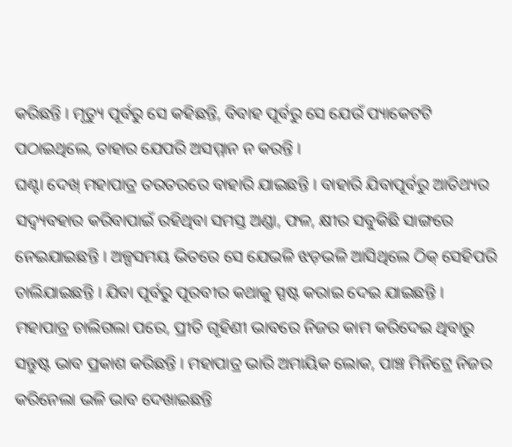କରିଛନ୍ତି । ମୃତ୍ୟୁ ପୂର୍ବରୁ ସେ କହିଛନ୍ତି, ବିବାହ ପୂର୍ବରୁ ସେ ଯେଉଁ ପ୍ୟାକେଟଟି ପଠାଇଥିଲେ, ତାହାର ଯେପରି ଅସମ୍ମାନ ନ କରନ୍ତି ।
ଘଣ୍ଟା ଦେଖ୍ ମହାପାତ୍ର ତରତରରେ ବାହାରି ଯାଇଛନ୍ତି । ବାହାରି ଯିବାପୂର୍ବରୁ ଆତିଥ୍ୟର ସଦ୍ବ୍ୟବହାର କରିବାପାଇଁ ରହିଥିବା ସମସ୍ତ ଅଣ୍ଡା, ଫଳ, କ୍ଷୀର ସବୁକିଛି ସାଙ୍ଗରେ ନେଇଯାଇଛନ୍ତି । ଅଳ୍ପସମୟ ଭିତରେ ସେ ଯେଭଳି ଝଡ଼ଭଳି ଆସିଥିଲେ ଠିକ୍ ସେହିପରି ଚାଲିଯାଇଛନ୍ତି । ଯିବା ପୂର୍ବରୁ ପୂରବୀର କଥାକୁ ସ୍ପଷ୍ଟ କରାଇ ଦେଇ ଯାଇଛନ୍ତି ।
ମହାପାତ୍ର ଚାଲିଗଲା ପରେ, ପ୍ରୀତି ଗୃହିଣୀ ଭାବରେ ନିଜର କାମ କରିଦେଇ ଥିବାରୁ ସନ୍ତୁଷ୍ଟ ଭାବ ପ୍ରକାଶ କରିଛନ୍ତି । ମହାପାତ୍ର ଭାରି ଅମାୟିକ ଲୋକ, ପାଞ୍ଚ ମିନିଟ୍ରେ ନିଜର କରିନେଲା ଭଳି ଭାବ ଦେଖାଇଛନ୍ତି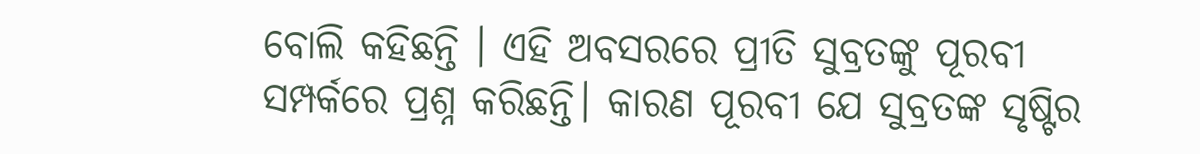ବୋଲି କହିଛନ୍ତି । ଏହି ଅବସରରେ ପ୍ରୀତି ସୁବ୍ରତଙ୍କୁ ପୂରବୀ ସମ୍ପର୍କରେ ପ୍ରଶ୍ନ କରିଛନ୍ତି। କାରଣ ପୂରବୀ ଯେ ସୁବ୍ରତଙ୍କ ସୃଷ୍ଟିର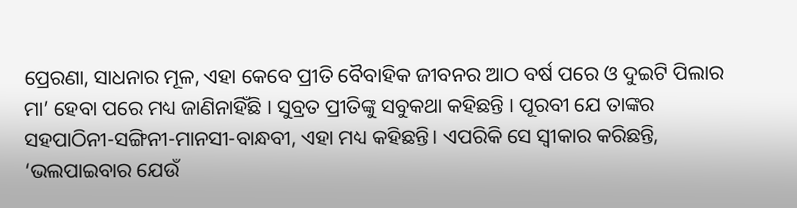ପ୍ରେରଣା, ସାଧନାର ମୂଳ, ଏହା କେବେ ପ୍ରୀତି ବୈବାହିକ ଜୀବନର ଆଠ ବର୍ଷ ପରେ ଓ ଦୁଇଟି ପିଲାର ମା’ ହେବା ପରେ ମଧ୍ୟ ଜାଣିନାହିଁଛି । ସୁବ୍ରତ ପ୍ରୀତିଙ୍କୁ ସବୁକଥା କହିଛନ୍ତି । ପୂରବୀ ଯେ ତାଙ୍କର ସହପାଠିନୀ-ସଙ୍ଗିନୀ-ମାନସୀ-ବାନ୍ଧବୀ, ଏହା ମଧ୍ୟ କହିଛନ୍ତି। ଏପରିକି ସେ ସ୍ୱୀକାର କରିଛନ୍ତି, ‘ଭଲପାଇବାର ଯେଉଁ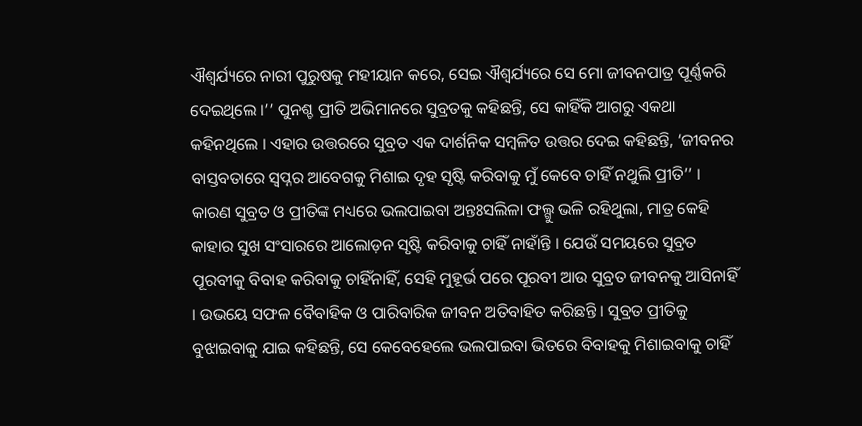ଐଶ୍ବର୍ଯ୍ୟରେ ନାରୀ ପୁରୁଷକୁ ମହୀୟାନ କରେ, ସେଇ ଐଶ୍ବର୍ଯ୍ୟରେ ସେ ମୋ ଜୀବନପାତ୍ର ପୂର୍ଣ୍ଣକରି ଦେଇଥିଲେ ।’’ ପୁନଶ୍ଚ ପ୍ରୀତି ଅଭିମାନରେ ସୁବ୍ରତକୁ କହିଛନ୍ତି, ସେ କାହିଁକି ଆଗରୁ ଏକଥା କହିନଥିଲେ । ଏହାର ଉତ୍ତରରେ ସୁବ୍ରତ ଏକ ଦାର୍ଶନିକ ସମ୍ବଳିତ ଉତ୍ତର ଦେଇ କହିଛନ୍ତି, ‘ଜୀବନର ବାସ୍ତବତାରେ ସ୍ଵପ୍ନର ଆବେଗକୁ ମିଶାଇ ଦୃହ ସୃଷ୍ଟି କରିବାକୁ ମୁଁ କେବେ ଚାହିଁ ନଥୁଲି ପ୍ରୀତି’’ ।
କାରଣ ସୁବ୍ରତ ଓ ପ୍ରୀତିଙ୍କ ମଧ୍ୟରେ ଭଲପାଇବା ଅନ୍ତଃସଲିଳା ଫଲ୍ଗୁ ଭଳି ରହିଥୁଲା, ମାତ୍ର କେହି କାହାର ସୁଖ ସଂସାରରେ ଆଲୋଡ଼ନ ସୃଷ୍ଟି କରିବାକୁ ଚାହିଁ ନାହାଁନ୍ତି । ଯେଉଁ ସମୟରେ ସୁବ୍ରତ ପୂରବୀକୁ ବିବାହ କରିବାକୁ ଚାହିଁନାହିଁ, ସେହି ମୁହୂର୍ଭ ପରେ ପୂରବୀ ଆଉ ସୁବ୍ରତ ଜୀବନକୁ ଆସିନାହିଁ । ଉଭୟେ ସଫଳ ବୈବାହିକ ଓ ପାରିବାରିକ ଜୀବନ ଅତିବାହିତ କରିଛନ୍ତି । ସୁବ୍ରତ ପ୍ରୀତିକୁ ବୁଝାଇବାକୁ ଯାଇ କହିଛନ୍ତି, ସେ କେବେହେଲେ ଭଲପାଇବା ଭିତରେ ବିବାହକୁ ମିଶାଇବାକୁ ଚାହିଁ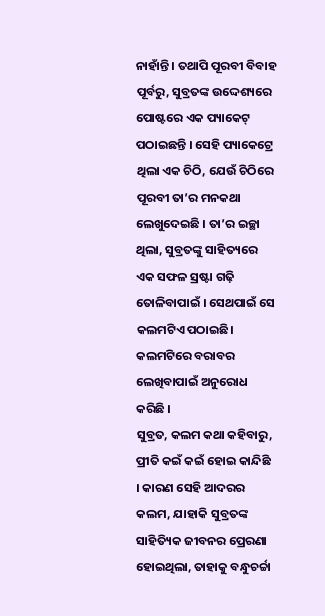ନାହାଁନ୍ତି । ତଥାପି ପୂରବୀ ବିବାହ ପୂର୍ବରୁ, ସୁବ୍ରତଙ୍କ ଉଦ୍ଦେଶ୍ୟରେ ପୋଷ୍ଟରେ ଏକ ପ୍ୟାକେଟ୍ ପଠାଇଛନ୍ତି । ସେହି ପ୍ୟାକେଟ୍ରେ ଥିଲା ଏକ ଚିଠି, ଯେଉଁ ଚିଠିରେ ପୂରବୀ ତା’ର ମନକଥା ଲେଖୁଦେଇଛି । ତା’ର ଇଚ୍ଛା ଥିଲା, ସୁବ୍ରତଙ୍କୁ ସାହିତ୍ୟରେ ଏକ ସଫଳ ସ୍ରଷ୍ଟା ଗଢ଼ି ତୋଳିବାପାଇଁ । ସେଥପାଇଁ ସେ କଲମଟିଏ ପଠାଇଛି। କଲମଟିରେ ବରାବର ଲେଖିବାପାଇଁ ଅନୁରୋଧ କରିଛି ।
ସୁବ୍ରତ, କଲମ କଥା କହିବାରୁ, ପ୍ରୀତି କଇଁ କଇଁ ହୋଇ କାନ୍ଦିଛି । କାରଣ ସେହି ଆଦରର କଲମ, ଯାହାକି ସୁବ୍ରତଙ୍କ ସାହିତ୍ୟିକ ଜୀବନର ପ୍ରେରଣା ହୋଇଥିଲା, ତାହାକୁ ବନ୍ଧୁଚର୍ଚ୍ଚା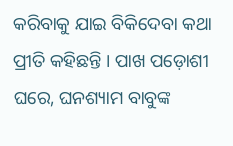କରିବାକୁ ଯାଇ ବିକିଦେବା କଥା ପ୍ରୀତି କହିଛନ୍ତି । ପାଖ ପଡ଼ୋଶୀ ଘରେ, ଘନଶ୍ୟାମ ବାବୁଙ୍କ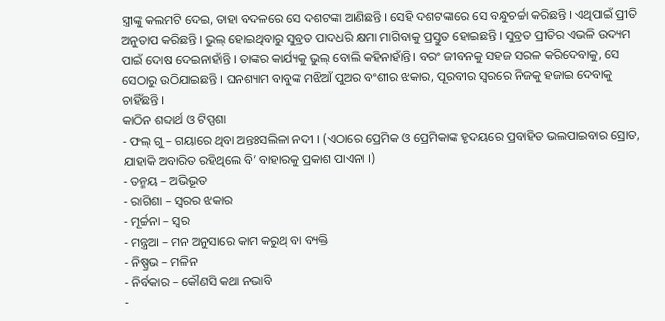ସ୍ତ୍ରୀଙ୍କୁ କଲମଟି ଦେଇ, ତାହା ବଦଳରେ ସେ ଦଶଟଙ୍କା ଆଣିଛନ୍ତି । ସେହି ଦଶଟଙ୍କାରେ ସେ ବନ୍ଧୁଚର୍ଚ୍ଚା କରିଛନ୍ତି । ଏଥିପାଇଁ ପ୍ରୀତି ଅନୁତାପ କରିଛନ୍ତି । ଭୁଲ୍ ହୋଇଥିବାରୁ ସୁବ୍ରତ ପାଦଧରି କ୍ଷମା ମାଗିବାକୁ ପ୍ରସ୍ତୁତ ହୋଇଛନ୍ତି । ସୁବ୍ରତ ପ୍ରୀତିର ଏଭଳି ଉଦ୍ୟମ ପାଇଁ ଦୋଷ ଦେଇନାହାଁନ୍ତି । ତାଙ୍କର କାର୍ଯ୍ୟକୁ ଭୁଲ୍ ବୋଲି କହିନାହାଁନ୍ତି। ବରଂ ଜୀବନକୁ ସହଜ ସରଳ କରିଦେବାକୁ, ସେ ସେଠାରୁ ଉଠିଯାଇଛନ୍ତି । ଘନଶ୍ୟାମ ବାବୁଙ୍କ ମଝିଆଁ ପୁଅର ବଂଶୀର ଝକାର, ପୂରବୀର ସ୍ଵରରେ ନିଜକୁ ହଜାଇ ଦେବାକୁ ଚାହିଁଛନ୍ତି ।
କାଠିନ ଶବ୍ଦାର୍ଥ ଓ ଟିପ୍ପଶା
- ଫଲ୍ ଗୁ – ଗୟାରେ ଥିବା ଅନ୍ତଃସଲିଳା ନଦୀ । (ଏଠାରେ ପ୍ରେମିକ ଓ ପ୍ରେମିକାଙ୍କ ହୃଦୟରେ ପ୍ରବାହିତ ଭଲପାଇବାର ସ୍ରୋତ, ଯାହାକି ଅବାରିତ ରହିଥିଲେ ବି’ ବାହାରକୁ ପ୍ରକାଶ ପାଏନା ।)
- ତନ୍ମୟ – ଅଭିଭୂତ
- ରାଗିଶା – ସ୍ଵରର ଝକାର
- ମୂର୍ଚ୍ଚନା – ସ୍ୱର
- ମନ୍ତ୍ରଆ – ମନ ଅନୁସାରେ କାମ କରୁଥ୍ ବା ବ୍ୟକ୍ତି
- ନିଷ୍ପ୍ରଭ – ମଳିନ
- ନିର୍ବକାର – କୌଣସି କଥା ନଭାବି
-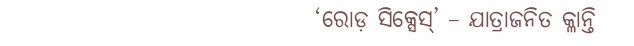‘ରୋଡ଼ ସିକ୍ସେସ୍’ – ଯାତ୍ରାଜନିତ କ୍ଳାନ୍ତି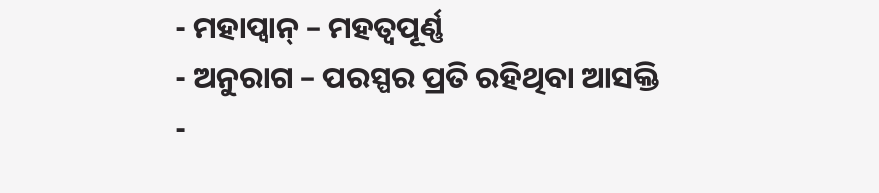- ମହାପ୍ବାନ୍ – ମହତ୍ଵପୂର୍ଣ୍ଣ
- ଅନୁରାଗ – ପରସ୍ପର ପ୍ରତି ରହିଥିବା ଆସକ୍ତି
-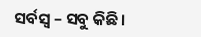ସର୍ବସ୍ଵ – ସବୁ କିଛି।